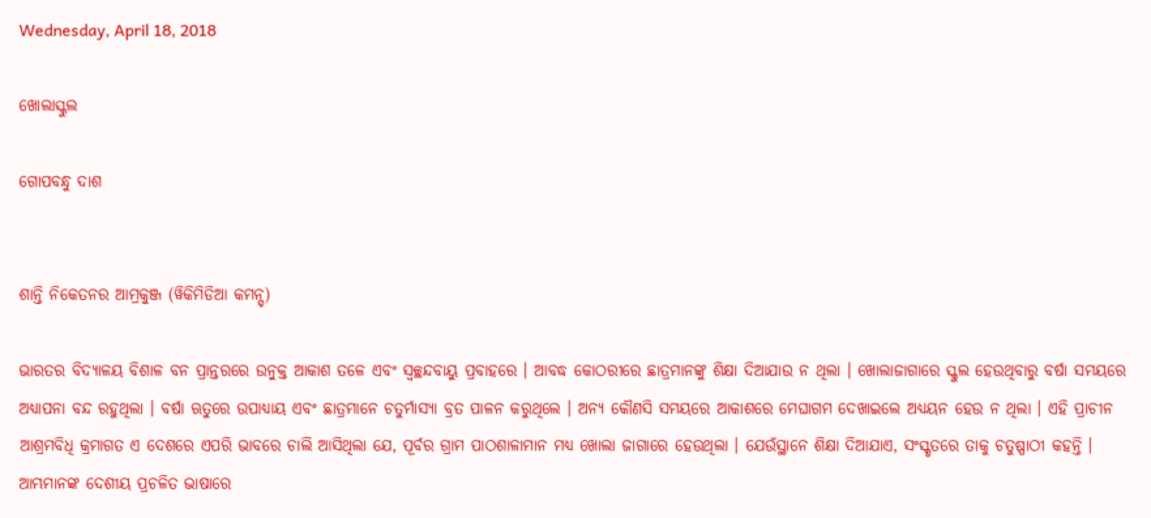Wednesday, April 18, 2018

ଖୋଲାସ୍କୁଲ

ଗୋପବନ୍ଧୁ ଦାଶ


ଶାନ୍ତି ନିକେତନର ଆମ୍ରକୁଞ୍ଜ (ୱିକିମିଡିଆ କମନ୍ସ୍)

ଭାରତର ବିଦ୍ୟାଳୟ ବିଶାଳ ବନ ପ୍ରାନ୍ତରରେ ଉନୁକ୍ତ ଆକାଶ ତଳେ ଏବଂ ସ୍ୱଚ୍ଛନ୍ଦବାୟୁ ପ୍ରବାହରେ । ଆବଦ୍ଧ କୋଠରୀରେ ଛାତ୍ରମାନଙ୍କୁ ଶିକ୍ଷା ଦିଆଯାଉ ନ ଥିଲା । ଖୋଲାଜାଗାରେ ସ୍କୁଲ ହେଉଥିବାରୁ ବର୍ଷା ସମୟରେ ଅଧ୍ୟାପନା ବନ୍ଦ ରହୁଥିଲା । ବର୍ଷା ଋତୁରେ ଉପାଧ୍ୟାୟ ଏବଂ ଛାତ୍ରମାନେ ଚତୁର୍ମାସ୍ୟା ବ୍ରତ ପାଳନ କରୁଥିଲେ । ଅନ୍ୟ କୌଣସି ସମୟରେ ଆକାଶରେ ମେଘାଗମ ଦେଖାଇଲେ ଅଧ୍ୟୟନ ହେଉ ନ ଥିଲା । ଏହି ପ୍ରାଚୀନ ଆଶ୍ରମବିଧି କ୍ରମାଗତ ଏ ଦେଶରେ ଏପରି ଭାବରେ ଚାଲି ଆସିଥିଲା ଯେ, ପୂର୍ବର ଗ୍ରାମ ପାଠଶାଳାମାନ ମଧ୍ୟ ଖୋଲା ଜାଗାରେ ହେଉଥିଲା । ଯେଉଁସ୍ଥାନେ ଶିକ୍ଷା ଦିଆଯାଏ, ସଂସ୍କୃତରେ ତାକୁ ଚତୁଷ୍ପାଠୀ କହନ୍ତି । ଆମ୍ଭମାନଙ୍କ ଦେଶୀୟ ପ୍ରଚଳିତ ଭାଷାରେ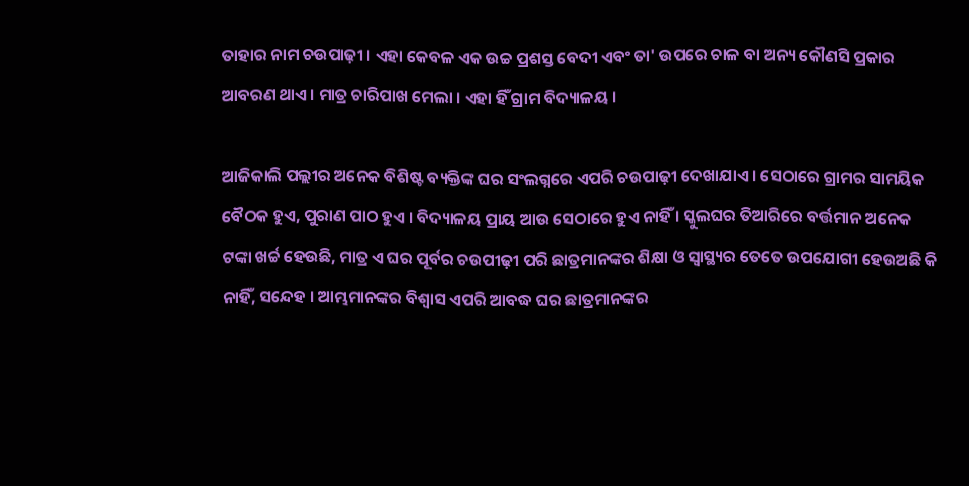ତାହାର ନାମ ଚଉପାଢ଼ୀ । ଏହା କେବଳ ଏକ ଉଚ୍ଚ ପ୍ରଶସ୍ତ ବେଦୀ ଏବଂ ତା' ଉପରେ ଚାଳ ବା ଅନ୍ୟ କୌଣସି ପ୍ରକାର ଆବରଣ ଥାଏ । ମାତ୍ର ଚାରିପାଖ ମେଲା । ଏହା ହିଁ ଗ୍ରାମ ବିଦ୍ୟାଳୟ ।

ଆଜିକାଲି ପଲ୍ଲୀର ଅନେକ ବିଶିଷ୍ଟ ବ୍ୟକ୍ତିଙ୍କ ଘର ସଂଲଗ୍ନରେ ଏପରି ଚଉପାଢ଼ୀ ଦେଖାଯାଏ । ସେଠାରେ ଗ୍ରାମର ସାମୟିକ ବୈଠକ ହୁଏ, ପୁରାଣ ପାଠ ହୁଏ । ବିଦ୍ୟାଳୟ ପ୍ରାୟ ଆଉ ସେଠାରେ ହୁଏ ନାହିଁ । ସ୍କୁଲଘର ତିଆରିରେ ବର୍ତ୍ତମାନ ଅନେକ ଟଙ୍କା ଖର୍ଚ୍ଚ ହେଉଛି, ମାତ୍ର ଏ ଘର ପୂର୍ବର ଚଉପୀଢ଼ୀ ପରି ଛାତ୍ରମାନଙ୍କର ଶିକ୍ଷା ଓ ସ୍ୱାସ୍ଥ୍ୟର ତେତେ ଉପଯୋଗୀ ହେଉଅଛି କି ନାହିଁ, ସନ୍ଦେହ । ଆମ୍ଭମାନଙ୍କର ବିଶ୍ୱାସ ଏପରି ଆବଦ୍ଧ ଘର ଛାତ୍ରମାନଙ୍କର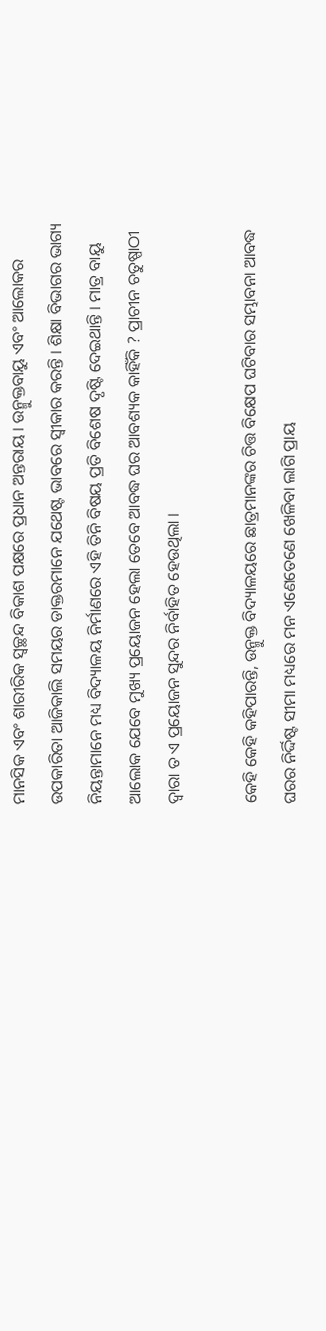ମାନସିକ ଏବଂ ଶାରୀରିକ ସ୍ୱଚ୍ଛନ୍ଦ ବିକାଶ ପକ୍ଷରେ ପ୍ରଧାନ ଅନ୍ତରାୟ । ଉନ୍ମୁକ୍ତବାୟୁ ଏବଂ ଆଲୋକର ଉପକାରିତା ଆଜିକାଲି ସମୟର ଡାକ୍ତରମାନେ ଯଥେଷ୍ଟ ଭାବରେ ସ୍ୱୀକାର କରନ୍ତି । ଶିକ୍ଷା ବିଭାଗର ଭାଗ୍ୟ ନିୟନ୍ତାମାନେ ମଧ୍ୟ ବିଦ୍ୟାଳୟ ନିର୍ମାଣରେ ଏହି ତିନି ବିଷୟ ପ୍ରତି ବିଶେଷ ଦୃଷ୍ଟି ଦେଇଥାନ୍ତି । ମାତ୍ର ବାୟୁ ଆଲୋକ ଯେବେ ମୁଖ୍ୟ ପ୍ରୟୋଜନ ହେଲା ତେବେ ଆବଦ୍ଧ ଘର ଆବଶ୍ୟକ କାହିଁକି ? ପ୍ରାଚୀନ ଚତୁଷ୍ପାଠୀ ଦ୍ୱାରା ତ ଏ ପ୍ରୟୋଜନ ସୁନ୍ଦର ନିର୍ବାହିତ ହେଉଥିଲା ।

କେହି କେହି କହିପାରନ୍ତି, ଉନ୍ମୁକ୍ତ ବିଦ୍ୟାଳୟରେ ଛାତ୍ରମାନଙ୍କର ଚିତ୍ତ ବିକ୍ଷେପ ଘଟିବାର ସମ୍ଭାବନା ଆବଦ୍ଧ ଘରର ନିର୍ଦ୍ଦିଷ୍ଟ ସୀମା ମଧ୍ୟରେ ମନ ଏଣେତେଣେ ଖେଳିବା ଲାଗି ପ୍ରାୟ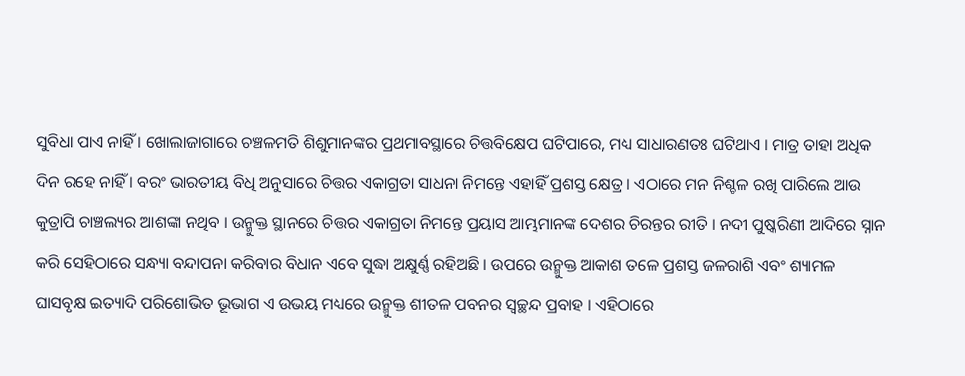ସୁବିଧା ପାଏ ନାହିଁ । ଖୋଲାଜାଗାରେ ଚଞ୍ଚଳମତି ଶିଶୁମାନଙ୍କର ପ୍ରଥମାବସ୍ଥାରେ ଚିତ୍ତବିକ୍ଷେପ ଘଟିପାରେ, ମଧ୍ୟ ସାଧାରଣତଃ ଘଟିଥାଏ । ମାତ୍ର ତାହା ଅଧିକ ଦିନ ରହେ ନାହିଁ । ବରଂ ଭାରତୀୟ ବିଧି ଅନୁସାରେ ଚିତ୍ତର ଏକାଗ୍ରତା ସାଧନା ନିମନ୍ତେ ଏହାହିଁ ପ୍ରଶସ୍ତ କ୍ଷେତ୍ର । ଏଠାରେ ମନ ନିଶ୍ଚଳ ରଖି ପାରିଲେ ଆଉ କୁତ୍ରାପି ଚାଞ୍ଚଲ୍ୟର ଆଶଙ୍କା ନଥିବ । ଉନ୍ମୁକ୍ତ ସ୍ଥାନରେ ଚିତ୍ତର ଏକାଗ୍ରତା ନିମନ୍ତେ ପ୍ରୟାସ ଆମ୍ଭମାନଙ୍କ ଦେଶର ଚିରନ୍ତର ରୀତି । ନଦୀ ପୁଷ୍କରିଣୀ ଆଦିରେ ସ୍ନାନ କରି ସେହିଠାରେ ସନ୍ଧ୍ୟା ବନ୍ଦାପନା କରିବାର ବିଧାନ ଏବେ ସୁଦ୍ଧା ଅକ୍ଷୁର୍ଣ୍ଣ ରହିଅଛି । ଉପରେ ଉନ୍ମୁକ୍ତ ଆକାଶ ତଳେ ପ୍ରଶସ୍ତ ଜଳରାଶି ଏବଂ ଶ୍ୟାମଳ ଘାସବୃକ୍ଷ ଇତ୍ୟାଦି ପରିଶୋଭିତ ଭୂଭାଗ ଏ ଉଭୟ ମଧ୍ୟରେ ଉନ୍ମୁକ୍ତ ଶୀତଳ ପବନର ସ୍ୱଚ୍ଛନ୍ଦ ପ୍ରବାହ । ଏହିଠାରେ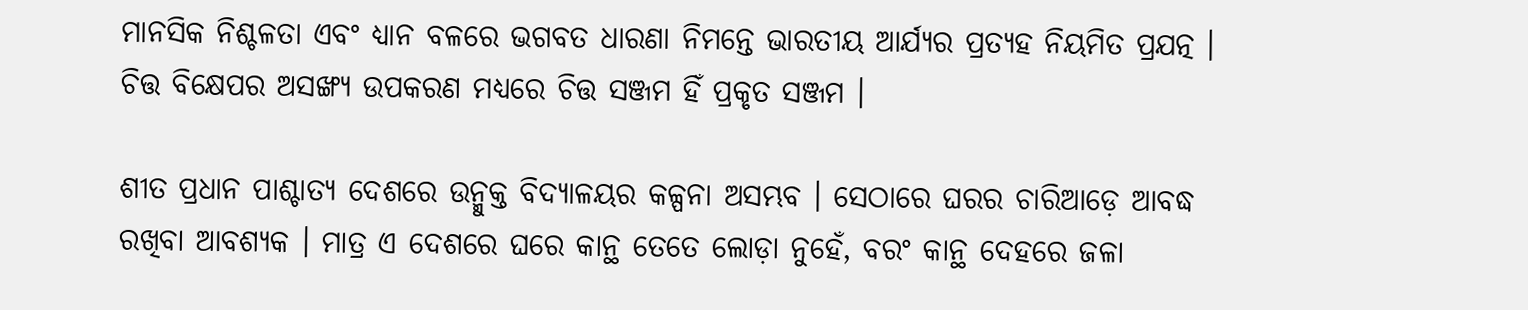ମାନସିକ ନିଶ୍ଚଳତା ଏବଂ ଧ୍ୟାନ ବଳରେ ଭଗବତ ଧାରଣା ନିମନ୍ତେ ଭାରତୀୟ ଆର୍ଯ୍ୟର ପ୍ରତ୍ୟହ ନିୟମିତ ପ୍ରଯତ୍ନ । ଚିତ୍ତ ବିକ୍ଷେପର ଅସଙ୍ଖ୍ୟ ଉପକରଣ ମଧ୍ୟରେ ଚିତ୍ତ ସଞ୍ଜମ ହିଁ ପ୍ରକୃତ ସଞ୍ଜମ ।

ଶୀତ ପ୍ରଧାନ ପାଶ୍ଚାତ୍ୟ ଦେଶରେ ଉନ୍ମୁକ୍ତ ବିଦ୍ୟାଳୟର କଳ୍ପନା ଅସମ୍ଭବ । ସେଠାରେ ଘରର ଚାରିଆଡ଼େ ଆବଦ୍ଧ ରଖିବା ଆବଶ୍ୟକ । ମାତ୍ର ଏ ଦେଶରେ ଘରେ କାନ୍ଥ ତେତେ ଲୋଡ଼ା ନୁହେଁ, ବରଂ କାନ୍ଥ ଦେହରେ ଜଳା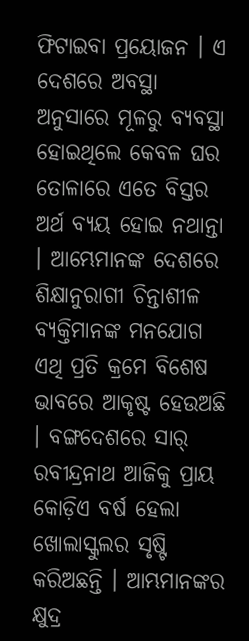ଫିଟାଇବା ପ୍ରୟୋଜନ । ଏ ଦେଶରେ ଅବସ୍ଥା ଅନୁସାରେ ମୂଳରୁ ବ୍ୟବସ୍ଥା ହୋଇଥିଲେ କେବଳ ଘର ତୋଳାରେ ଏତେ ବିସ୍ତର ଅର୍ଥ ବ୍ୟୟ ହୋଇ ନଥାନ୍ତା । ଆମ୍ଭେମାନଙ୍କ ଦେଶରେ ଶିକ୍ଷାନୁରାଗୀ ଚିନ୍ତାଶୀଳ ବ୍ୟକ୍ତିମାନଙ୍କ ମନଯୋଗ ଏଥି ପ୍ରତି କ୍ରମେ ବିଶେଷ ଭାବରେ ଆକୃଷ୍ଟ ହେଉଅଛି । ବଙ୍ଗଦେଶରେ ସାର୍ ରବୀନ୍ଦ୍ରନାଥ ଆଜିକୁ ପ୍ରାୟ କୋଡ଼ିଏ ବର୍ଷ ହେଲା ଖୋଲାସ୍କୁଲର ସୃଷ୍ଟି କରିଅଛନ୍ତି । ଆମ୍ଭମାନଙ୍କର କ୍ଷୁଦ୍ର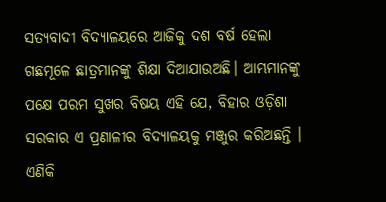ସତ୍ୟବାଦୀ ବିଦ୍ୟାଳୟରେ ଆଜିକୁ ଦଶ ବର୍ଷ ହେଲା ଗଛମୂଳେ ଛାତ୍ରମାନଙ୍କୁ ଶିକ୍ଷା ଦିଆଯାଉଅଛି। ଆମ୍ଭମାନଙ୍କୁ ପକ୍ଷେ ପରମ ସୁଖର ବିଷୟ ଏହି ଯେ, ବିହାର ଓଡ଼ିଶା ସରକାର ଏ ପ୍ରଣାଳୀର ବିଦ୍ୟାଳୟକୁ ମଞ୍ଜୁର କରିଅଛନ୍ତି । ଏଣିକି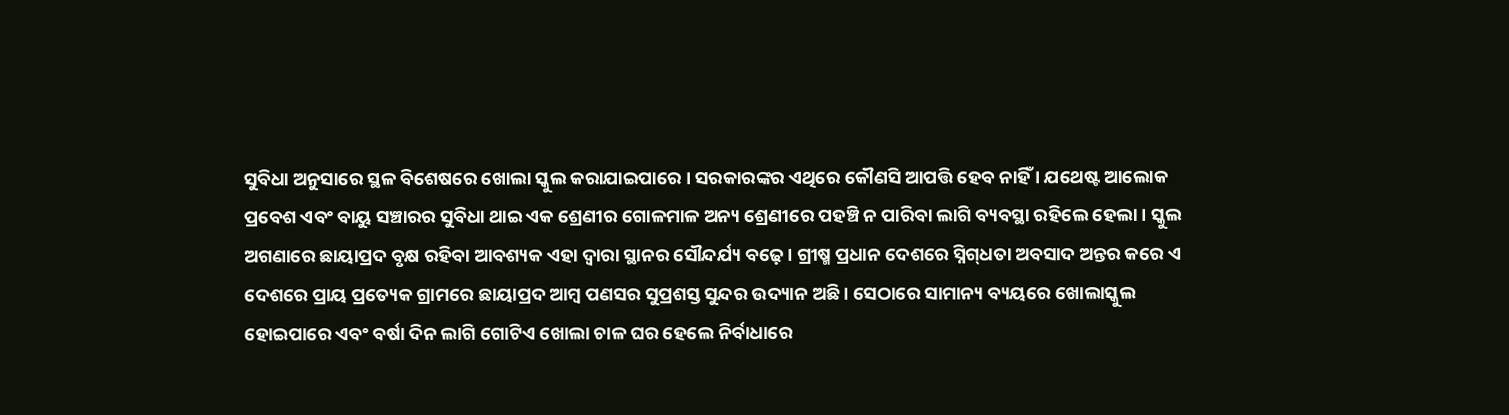ସୁବିଧା ଅନୁସାରେ ସ୍ଥଳ ବିଶେଷରେ ଖୋଲା ସ୍କୁଲ କରାଯାଇପାରେ । ସରକାରଙ୍କର ଏଥିରେ କୌଣସି ଆପତ୍ତି ହେବ ନାହିଁ । ଯଥେଷ୍ଟ ଆଲୋକ ପ୍ରବେଶ ଏବଂ ବାୟୁ ସଞ୍ଚାରର ସୁବିଧା ଥାଇ ଏକ ଶ୍ରେଣୀର ଗୋଳମାଳ ଅନ୍ୟ ଶ୍ରେଣୀରେ ପହଞ୍ଚି ନ ପାରିବା ଲାଗି ବ୍ୟବସ୍ଥା ରହିଲେ ହେଲା । ସ୍କୁଲ ଅଗଣାରେ ଛାୟାପ୍ରଦ ବୃକ୍ଷ ରହିବା ଆବଶ୍ୟକ ଏହା ଦ୍ୱାରା ସ୍ଥାନର ସୌନ୍ଦର୍ଯ୍ୟ ବଢ଼େ । ଗ୍ରୀଷ୍ମ ପ୍ରଧାନ ଦେଶରେ ସ୍ନିଗ୍‌ଧତା ଅବସାଦ ଅନ୍ତର କରେ ଏ ଦେଶରେ ପ୍ରାୟ ପ୍ରତ୍ୟେକ ଗ୍ରାମରେ ଛାୟାପ୍ରଦ ଆମ୍ୱ ପଣସର ସୁପ୍ରଶସ୍ତ ସୁନ୍ଦର ଉଦ୍ୟାନ ଅଛି । ସେଠାରେ ସାମାନ୍ୟ ବ୍ୟୟରେ ଖୋଲାସ୍କୁଲ ହୋଇପାରେ ଏବଂ ବର୍ଷା ଦିନ ଲାଗି ଗୋଟିଏ ଖୋଲା ଚାଳ ଘର ହେଲେ ନିର୍ବାଧାରେ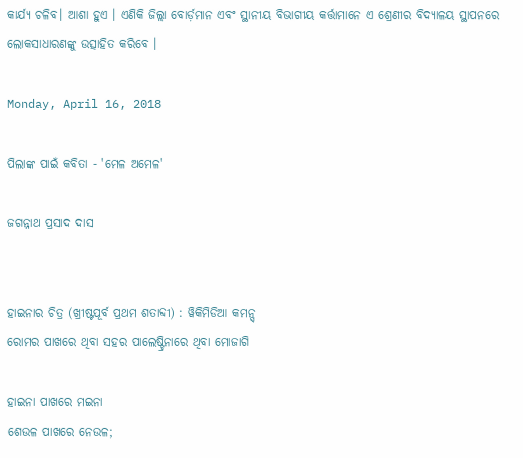କାର୍ଯ୍ୟ ଚଳିବ। ଆଶା ହୁଏ । ଏଣିକି ଜିଲ୍ଲା ବୋର୍ଡ଼ମାନ ଏବଂ ସ୍ଥାନୀୟ ବିଭାଗୀୟ କର୍ତ୍ତାମାନେ ଏ ଶ୍ରେଣୀର ବିଦ୍ୟାଳୟ ସ୍ଥାପନରେ ଲୋକସାଧାରଣଙ୍କୁ ଉତ୍ସାହିତ କରିବେ ।

Monday, April 16, 2018

ପିଲାଙ୍କ ପାଇଁ କବିତା - 'ମେଳ ଅମେଳ'

ଜଗନ୍ନାଥ ପ୍ରସାଦ ଦାସ


ହାଇନାର ଚିତ୍ର (ଖ୍ରୀଷ୍ଟପୂର୍ବ ପ୍ରଥମ ଶତାବ୍ଦୀ) : ୱିକିମିଡିଆ କମନ୍ସ୍
ରୋମର ପାଖରେ ଥିବା ସହର ପାଲେଷ୍ଟ୍ରିନାରେ ଥିବା ମୋଜାଗି

ହାଇନା ପାଖରେ ମଇନା
ଶେଉଳ ପାଖରେ ନେଉଳ;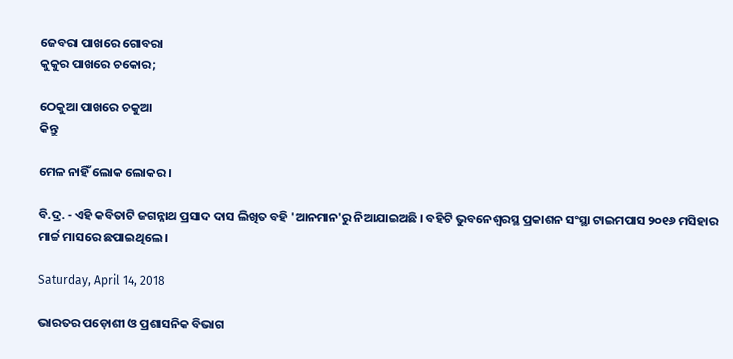ଜେବରା ପାଖରେ ଗୋବରା
କୁକୁର ପାଖରେ ଚକୋର;

ଠେକୁଆ ପାଖରେ ଚକୁଆ
କିନ୍ତୁ

ମେଳ ନାହିଁ ଲୋକ ଲୋକର ।

ବି.ଦ୍ର. - ଏହି କବିତାଟି ଜଗନ୍ନାଥ ପ୍ରସାଦ ଦାସ ଲିଖିତ ବହି 'ଆନମାନ'ରୁ ନିଆଯାଇଅଛି । ବହିଟି ଭୁବନେଶ୍ୱରସ୍ଥ ପ୍ରକାଶନ ସଂସ୍ଥା ଟାଇମପାସ ୨୦୧୬ ମସିହାର ମାର୍ଚ୍ଚ ମାସରେ ଛପାଇଥିଲେ ।

Saturday, April 14, 2018

ଭାରତର ପଡ଼ୋଶୀ ଓ ପ୍ରଶାସନିକ ବିଭାଗ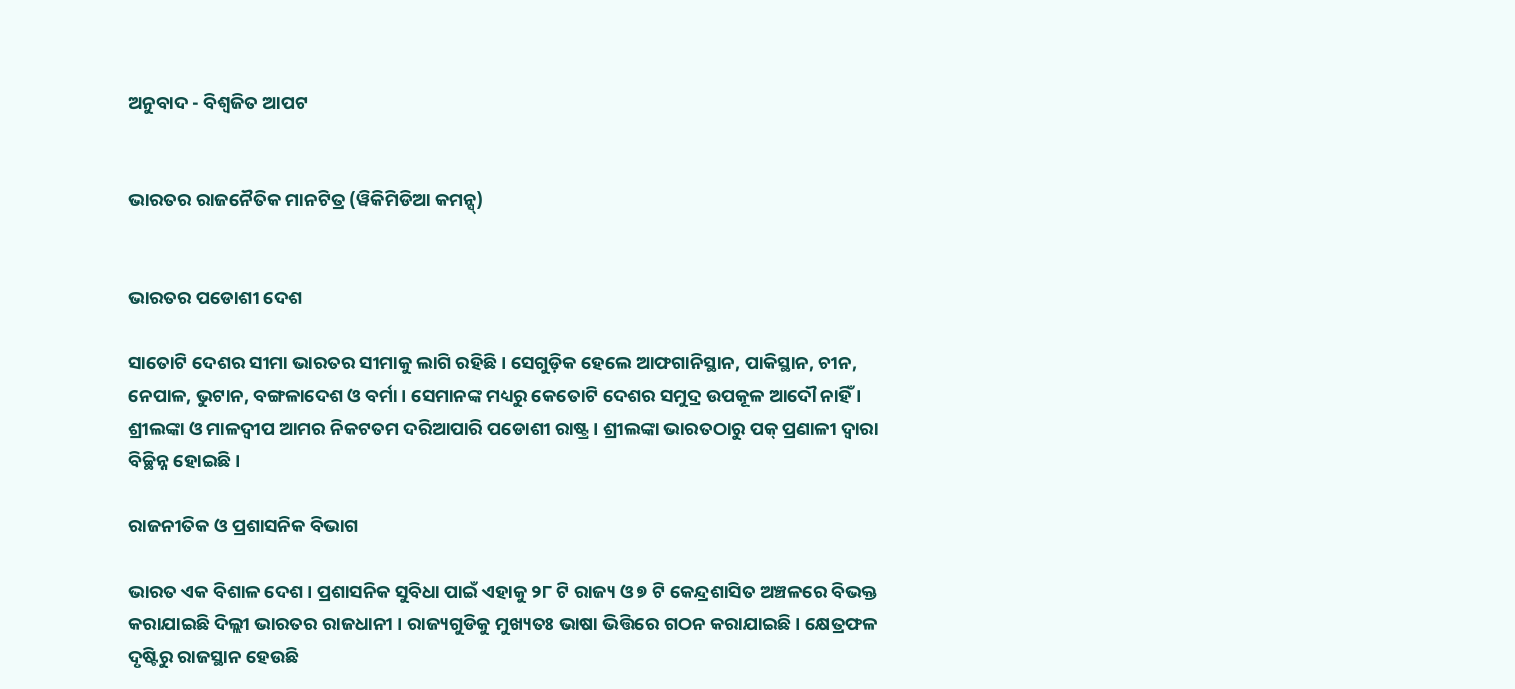ଅନୁବାଦ - ବିଶ୍ୱଜିତ ଆପଟ


ଭାରତର ରାଜନୈତିକ ମାନଟିତ୍ର (ୱିକିମିଡିଆ କମନ୍ସ୍)


ଭାରତର ପଡୋଶୀ ଦେଶ

ସାତୋଟି ଦେଶର ସୀମା ଭାରତର ସୀମାକୁ ଲାଗି ରହିଛି । ସେଗୁଡ଼ିକ ହେଲେ ଆଫଗାନିସ୍ଥାନ, ପାକିସ୍ଥାନ, ଚୀନ, ନେପାଳ, ଭୁଟାନ, ବଙ୍ଗଳାଦେଶ ଓ ବର୍ମା । ସେମାନଙ୍କ ମଧ୍ୟରୁ କେତୋଟି ଦେଶର ସମୁଦ୍ର ଉପକୂଳ ଆଦୌ ନାହିଁ । ଶ୍ରୀଲଙ୍କା ଓ ମାଳଦ୍ୱୀପ ଆମର ନିକଟତମ ଦରିଆପାରି ପଡୋଶୀ ରାଷ୍ଟ୍ର । ଶ୍ରୀଲଙ୍କା ଭାରତଠାରୁ ପକ୍ ପ୍ରଣାଳୀ ଦ୍ୱାରା ବିଚ୍ଛିନ୍ନ ହୋଇଛି ।

ରାଜନୀତିକ ଓ ପ୍ରଶାସନିକ ବିଭାଗ

ଭାରତ ଏକ ବିଶାଳ ଦେଶ । ପ୍ରଶାସନିକ ସୁବିଧା ପାଇଁ ଏହାକୁ ୨୮ ଟି ରାଜ୍ୟ ଓ ୭ ଟି କେନ୍ଦ୍ରଶାସିତ ଅଞ୍ଚଳରେ ବିଭକ୍ତ କରାଯାଇଛି ଦିଲ୍ଲୀ ଭାରତର ରାଜଧାନୀ । ରାଜ୍ୟଗୁଡିକୁ ମୁଖ୍ୟତଃ ଭାଷା ଭିତ୍ତିରେ ଗଠନ କରାଯାଇଛି । କ୍ଷେତ୍ରଫଳ ଦୃଷ୍ଟିରୁ ରାଜସ୍ଥାନ ହେଉଛି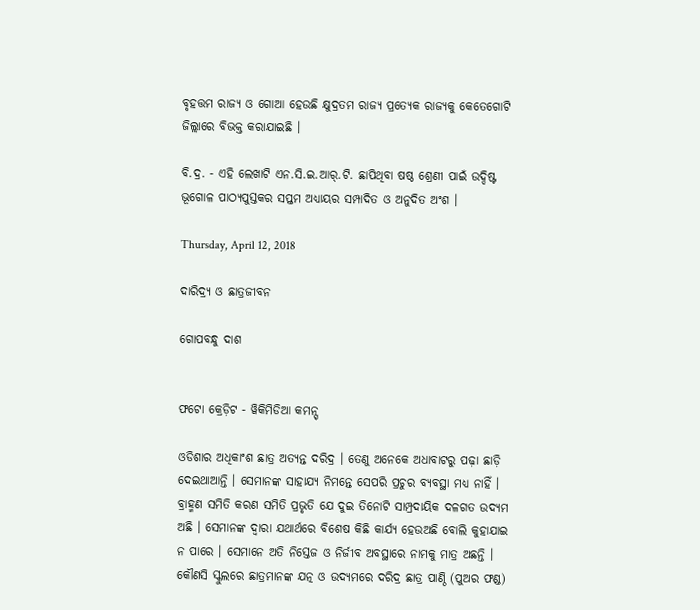ବୃହତ୍ତମ ରାଜ୍ୟ ଓ ଗୋଆ ହେଉଛି କ୍ଷୁଦ୍ରତମ ରାଜ୍ୟ ପ୍ରତ୍ୟେକ ରାଜ୍ୟକୁ କେତେଗୋଟି ଜିଲ୍ଲାରେ ବିଭକ୍ତ କରାଯାଇଛି ।

ବି.ଦ୍ର. - ଏହି ଲେଖାଟି ଏନ.ସି.ଇ.ଆର୍.ଟି. ଛାପିଥିବା ଷଷ୍ଠ ଶ୍ରେଣୀ ପାଇଁ ଉଦ୍ଦିଷ୍ଟ ଭୂଗୋଳ ପାଠ୍ୟପୁସ୍ତକର ସପ୍ତମ ଅଧ୍ୟାୟର ସମ୍ପାଦିତ ଓ ଅନୁଦିତ ଅଂଶ ।

Thursday, April 12, 2018

ଦାରିଦ୍ର୍ୟ ଓ ଛାତ୍ରଜୀବନ

ଗୋପବନ୍ଧୁ ଦାଶ


ଫଟୋ କ୍ରେଡ଼ିଟ - ୱିକିମିଡିଆ କମନ୍ସ୍

ଓଡିଶାର ଅଧିକାଂଶ ଛାତ୍ର ଅତ୍ୟନ୍ତ ଦରିଦ୍ର । ତେଣୁ ଅନେକେ ଅଧାବାଟରୁ ପଢ଼ା ଛାଡ଼ି ଦେଇଥାଆନ୍ତି । ସେମାନଙ୍କ ସାହାଯ୍ୟ ନିମନ୍ତେ ସେପରି ପ୍ରଚୁର ବ୍ୟବସ୍ଥା ମଧ୍ୟ ନାହିଁ । ବ୍ରାହ୍ମଣ ସମିତି କରଣ ସମିତି ପ୍ରଭୃତି ଯେ ଦୁଇ ତିନୋଟି ସାମ୍ପ୍ରଦାୟିକ ଦଳଗତ ଉଦ୍ୟମ ଅଛି । ସେମାନଙ୍କ ଦ୍ୱାରା ଯଥାର୍ଥରେ ବିଶେଷ କିଛି କାର୍ଯ୍ୟ ହେଉଅଛି ବୋଲି କୁହାଯାଇ ନ ପାରେ । ସେମାନେ ଅତି ନିସ୍ତେଜ ଓ ନିର୍ଜୀବ ଅବସ୍ଥାରେ ନାମକୁ ମାତ୍ର ଅଛନ୍ତି । କୌଣସି ସ୍କୁଲରେ ଛାତ୍ରମାନଙ୍କ ଯତ୍ନ ଓ ଉଦ୍ୟମରେ ଦରିଦ୍ର ଛାତ୍ର ପାଣ୍ଠି (ପୁଅର ଫଣ୍ଡ)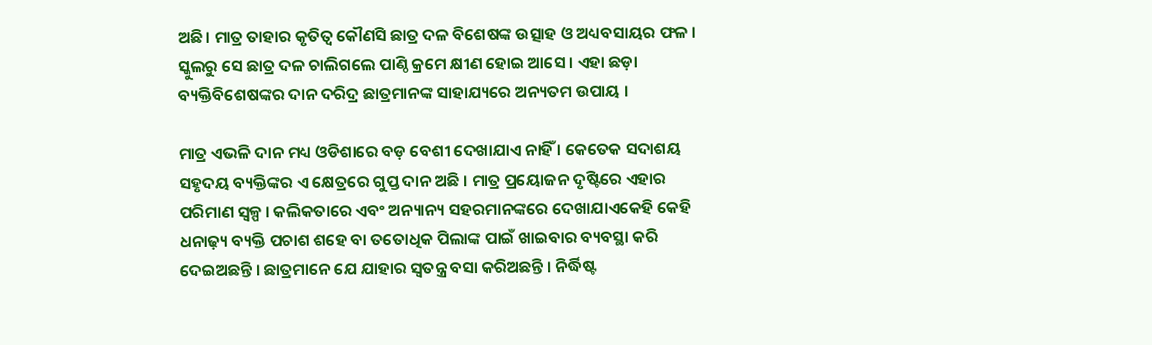ଅଛି। ମାତ୍ର ତାହାର କୃତିତ୍ୱ କୌଣସି ଛାତ୍ର ଦଳ ବିଶେଷଙ୍କ ଉତ୍ସାହ ଓ ଅଧ୍ୟବସାୟର ଫଳ । ସ୍କୁଲରୁ ସେ ଛାତ୍ର ଦଳ ଚାଲିଗଲେ ପାଣ୍ଠି କ୍ରମେ କ୍ଷୀଣ ହୋଇ ଆସେ । ଏହା ଛଡ଼ା ବ୍ୟକ୍ତିବିଶେଷଙ୍କର ଦାନ ଦରିଦ୍ର ଛାତ୍ରମାନଙ୍କ ସାହାଯ୍ୟରେ ଅନ୍ୟତମ ଉପାୟ ।

ମାତ୍ର ଏଭଳି ଦାନ ମଧ୍ୟ ଓଡିଶାରେ ବଡ଼ ବେଶୀ ଦେଖାଯାଏ ନାହିଁ । କେତେକ ସଦାଶୟ ସହୃଦୟ ବ୍ୟକ୍ତିଙ୍କର ଏ କ୍ଷେତ୍ରରେ ଗୁପ୍ତ ଦାନ ଅଛି । ମାତ୍ର ପ୍ରୟୋଜନ ଦୃଷ୍ଟିରେ ଏହାର ପରିମାଣ ସ୍ୱଳ୍ପ । କଲିକତାରେ ଏବଂ ଅନ୍ୟାନ୍ୟ ସହରମାନଙ୍କରେ ଦେଖାଯାଏକେହି କେହି ଧନାଢ଼୍ୟ ବ୍ୟକ୍ତି ପଚାଶ ଶହେ ବା ତତୋଧିକ ପିଲାଙ୍କ ପାଇଁ ଖାଇବାର ବ୍ୟବସ୍ଥା କରି ଦେଇଅଛନ୍ତି । ଛାତ୍ରମାନେ ଯେ ଯାହାର ସ୍ୱତନ୍ତ୍ର ବସା କରିଅଛନ୍ତି । ନିର୍ଦ୍ଧିଷ୍ଟ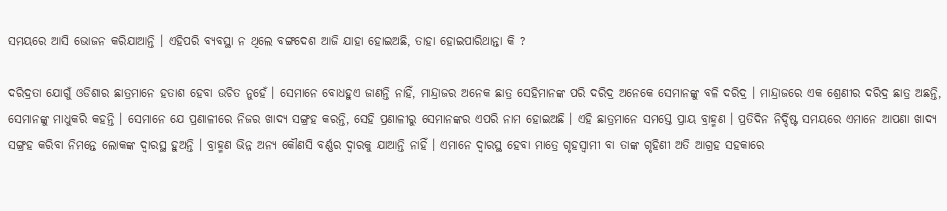ସମୟରେ ଆସି ଭୋଜନ କରିଯାଆନ୍ତି । ଏହିପରି ବ୍ୟବସ୍ଥା ନ ଥିଲେ ବଙ୍ଗଦେଶ ଆଜି ଯାହା ହୋଇଅଛି, ତାହା ହୋଇପାରିଥାନ୍ତା କି ?

ଦରିଦ୍ରତା ଯୋଗୁଁ ଓଡିଶାର ଛାତ୍ରମାନେ ହତାଶ ହେବା ଉଚିତ ନୁହେଁ । ସେମାନେ ବୋଧହୁଏ ଜାଣନ୍ତି ନାହିଁ, ମାନ୍ଦ୍ରାଜର ଅନେକ ଛାତ୍ର ସେହିମାନଙ୍କ ପରି ଦରିଦ୍ର ଅନେକେ ସେମାନଙ୍କୁ ବଳି ଦରିଦ୍ର । ମାନ୍ଦ୍ରାଜରେ ଏକ ଶ୍ରେଣୀର ଦରିଦ୍ର ଛାତ୍ର ଅଛନ୍ତି, ସେମାନଙ୍କୁ ମାଧୁକରି କହନ୍ତି । ସେମାନେ ଯେ ପ୍ରଣାଳୀରେ ନିଜର ଖାଦ୍ୟ ସଙ୍ଗ୍ରହ କରନ୍ତି, ସେହି ପ୍ରଣାଳୀରୁ ସେମାନଙ୍କର ଏପରି ନାମ ହୋଇଅଛି । ଏହି ଛାତ୍ରମାନେ ସମସ୍ତେ ପ୍ରାୟ ବ୍ରାହ୍ମଣ । ପ୍ରତିଦିନ ନିର୍ଦ୍ଦିଷ୍ଟ ସମୟରେ ଏମାନେ ଆପଣା ଖାଦ୍ୟ ସଙ୍ଗ୍ରହ କରିବା ନିମନ୍ତେ ଲୋକଙ୍କ ଦ୍ୱାରସ୍ଥ ହୁଅନ୍ତି । ବ୍ରାହ୍ମଣ ଭିନ୍ନ ଅନ୍ୟ କୌଣସି ବର୍ଣ୍ଣର ଦ୍ୱାରକୁ ଯାଆନ୍ତି ନାହିଁ । ଏମାନେ ଦ୍ୱାରସ୍ଥ ହେବା ମାତ୍ରେ ଗୃହସ୍ୱାମୀ ବା ତାଙ୍କ ଗୃହିଣୀ ଅତି ଆଗ୍ରହ ସହକାରେ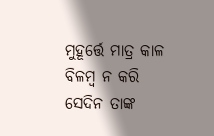ମୁହୂର୍ତ୍ତେ ମାତ୍ର କାଳ ବିଳମ୍ୱ ନ କରି ସେଦିନ ତାଙ୍କ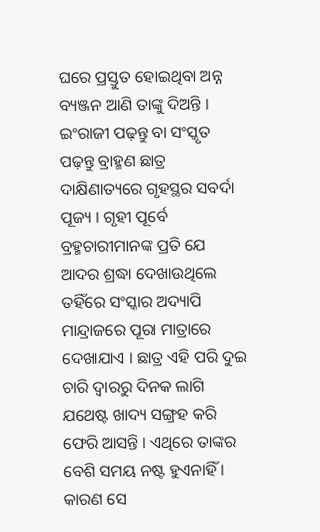ଘରେ ପ୍ରସ୍ତୁତ ହୋଇଥିବା ଅନ୍ନ ବ୍ୟଞ୍ଜନ ଆଣି ତାଙ୍କୁ ଦିଅନ୍ତି । ଇଂରାଜୀ ପଢ଼ନ୍ତୁ ବା ସଂସ୍କୃତ ପଢ଼ନ୍ତୁ ବ୍ରାହ୍ମଣ ଛାତ୍ର ଦାକ୍ଷିଣାତ୍ୟରେ ଗୃହସ୍ଥର ସବର୍ଦା ପୂଜ୍ୟ । ଗୃହୀ ପୂର୍ବେ ବ୍ରହ୍ମଚାରୀମାନଙ୍କ ପ୍ରତି ଯେ ଆଦର ଶ୍ରଦ୍ଧା ଦେଖାଉଥିଲେ ତହିଁରେ ସଂସ୍କାର ଅଦ୍ୟାପି ମାନ୍ଦ୍ରାଜରେ ପୂରା ମାତ୍ରାରେ ଦେଖାଯାଏ । ଛାତ୍ର ଏହି ପରି ଦୁଇ ଚାରି ଦ୍ୱାରରୁ ଦିନକ ଲାଗି ଯଥେଷ୍ଟ ଖାଦ୍ୟ ସଙ୍ଗ୍ରହ କରି ଫେରି ଆସନ୍ତି । ଏଥିରେ ତାଙ୍କର ବେଶି ସମୟ ନଷ୍ଟ ହୁଏନାହିଁ । କାରଣ ସେ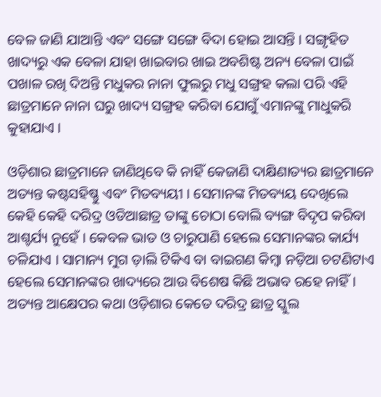ବେଳ ଜାଣି ଯାଆନ୍ତି ଏବଂ ସଙ୍ଗେ ସଙ୍ଗେ ବିଦା ହୋଇ ଆସନ୍ତି । ସଙ୍ଗୃହିତ ଖାଦ୍ୟରୁ ଏକ ବେଳା ଯାହା ଖାଇବାର ଖାଇ ଅବଶିଷ୍ଟ ଅନ୍ୟ ବେଳା ପାଇଁ ପଖାଳ ରଖି ଦିଅନ୍ତି ମଧୁକର ନାନା ଫୁଲରୁ ମଧୁ ସଙ୍ଗ୍ରହ କଲା ପରି ଏହି ଛାତ୍ରମାନେ ନାନା ଘରୁ ଖାଦ୍ୟ ସଙ୍ଗ୍ରହ କରିବା ଯୋଗୁଁ ଏମାନଙ୍କୁ ମାଧୁକରି କୁହାଯାଏ ।

ଓଡ଼ିଶାର ଛାତ୍ରମାନେ ଜାଣିଥିବେ କି ନାହିଁ କେଜାଣି ଦାକ୍ଷିଣାତ୍ୟର ଛାତ୍ରମାନେ ଅତ୍ୟନ୍ତ କଷ୍ଟସହିଷ୍ଣୁ ଏବଂ ମିତବ୍ୟୟୀ । ସେମାନଙ୍କ ମିତବ୍ୟୟ ଦେଖିଲେ କେହି କେହି ଦରିଦ୍ର ଓଡିଆଛାତ୍ର ତାଙ୍କୁ ଚୋଠା ବୋଲି ବ୍ୟଙ୍ଗ ବିଦୃପ କରିବା ଆଶ୍ଚର୍ଯ୍ୟ ନୁହେଁ । କେବଳ ଭାତ ଓ ଚାରୁପାଣି ହେଲେ ସେମାନଙ୍କର କାର୍ଯ୍ୟ ଚଳିଯାଏ । ସାମାନ୍ୟ ମୁଗ ଡ଼ାଲି ଟିକିଏ ବା ବାଇଗଣ କିମ୍ୱା ନଡ଼ିଆ ଚଟଣିଟାଏ ହେଲେ ସେମାନଙ୍କର ଖାଦ୍ୟରେ ଆଉ ବିଶେଷ କିଛି ଅଭାବ ରହେ ନାହିଁ । ଅତ୍ୟନ୍ତ ଆକ୍ଷେପର କଥା ଓଡ଼ିଶାର କେତେ ଦରିଦ୍ର ଛାତ୍ର ସ୍କୁଲ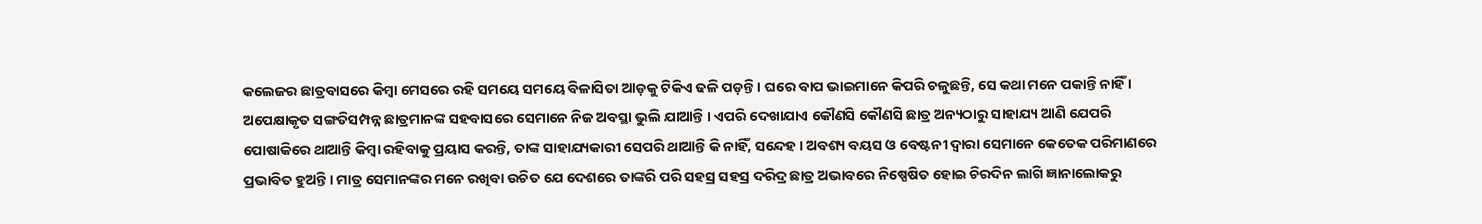କଲେଜର ଛାତ୍ରବାସରେ କିମ୍ୱା ମେସରେ ରହି ସମୟେ ସମୟେ ବିଳାସିତା ଆଡ଼କୁ ଟିକିଏ ଢଳି ପଡ଼ନ୍ତି । ଘରେ ବାପ ଭାଇମାନେ କିପରି ଚଳୁଛନ୍ତି, ସେ କଥା ମନେ ପକାନ୍ତି ନାହିଁ । ଅପେକ୍ଷାକୃତ ସଙ୍ଗତିସମ୍ପନ୍ନ ଛାତ୍ରମାନଙ୍କ ସହବାସରେ ସେମାନେ ନିଜ ଅବସ୍ଥା ଭୁଲି ଯାଆନ୍ତି । ଏପରି ଦେଖାଯାଏ କୌଣସି କୌଣସି ଛାତ୍ର ଅନ୍ୟଠାରୁ ସାହାଯ୍ୟ ଆଣି ଯେପରି ପୋଷାକିରେ ଥାଆନ୍ତି କିମ୍ୱା ରହିବାକୁ ପ୍ରୟାସ କରନ୍ତି, ତାଙ୍କ ସାହାଯ୍ୟକାରୀ ସେପରି ଥାଆନ୍ତି କି ନାହିଁ, ସନ୍ଦେହ । ଅବଶ୍ୟ ବୟସ ଓ ବେଷ୍ଟନୀ ଦ୍ୱାରା ସେମାନେ କେତେକ ପରିମାଣରେ ପ୍ରଭାବିତ ହୁଅନ୍ତି । ମାତ୍ର ସେମାନଙ୍କର ମନେ ରଖିବା ଉଚିତ ଯେ ଦେଶରେ ତାଙ୍କରି ପରି ସହସ୍ର ସହସ୍ର ଦରିଦ୍ର ଛାତ୍ର ଅଭାବରେ ନିଷ୍ପେଷିତ ହୋଇ ଚିରଦିନ ଲାଗି ଜ୍ଞାନାଲୋକରୁ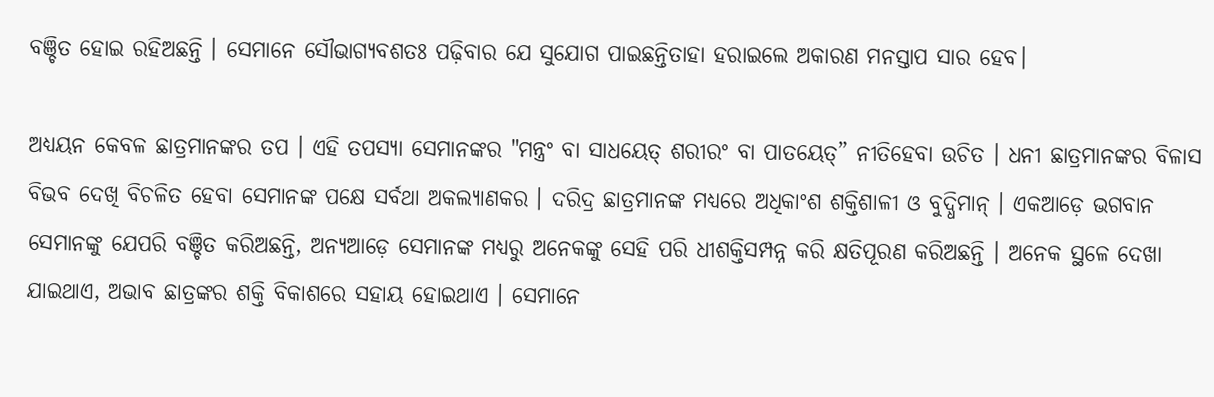ବଞ୍ଚିତ ହୋଇ ରହିଅଛନ୍ତି । ସେମାନେ ସୌଭାଗ୍ୟବଶତଃ ପଢ଼ିବାର ଯେ ସୁଯୋଗ ପାଇଛନ୍ତିତାହା ହରାଇଲେ ଅକାରଣ ମନସ୍ତାପ ସାର ହେବ।

ଅଧ୍ୟୟନ କେବଳ ଛାତ୍ରମାନଙ୍କର ତପ । ଏହି ତପସ୍ୟା ସେମାନଙ୍କର "ମନ୍ତ୍ରଂ ବା ସାଧୟେତ୍ ଶରୀରଂ ବା ପାତୟେତ୍” ନୀତିହେବା ଉଚିତ । ଧନୀ ଛାତ୍ରମାନଙ୍କର ବିଳାସ ବିଭବ ଦେଖି ବିଚଳିତ ହେବା ସେମାନଙ୍କ ପକ୍ଷେ ସର୍ବଥା ଅକଲ୍ୟାଣକର । ଦରିଦ୍ର ଛାତ୍ରମାନଙ୍କ ମଧ୍ୟରେ ଅଧିକାଂଶ ଶକ୍ତିଶାଳୀ ଓ ବୁଦ୍ଧିମାନ୍ । ଏକଆଡ଼େ ଭଗବାନ ସେମାନଙ୍କୁ ଯେପରି ବଞ୍ଚିତ କରିଅଛନ୍ତି, ଅନ୍ୟଆଡ଼େ ସେମାନଙ୍କ ମଧ୍ୟରୁ ଅନେକଙ୍କୁ ସେହି ପରି ଧୀଶକ୍ତିସମ୍ପନ୍ନ କରି କ୍ଷତିପୂରଣ କରିଅଛନ୍ତି । ଅନେକ ସ୍ଥଳେ ଦେଖା ଯାଇଥାଏ, ଅଭାବ ଛାତ୍ରଙ୍କର ଶକ୍ତି ବିକାଶରେ ସହାୟ ହୋଇଥାଏ । ସେମାନେ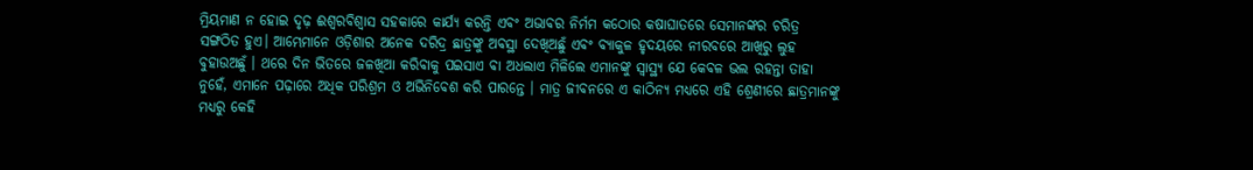ମ୍ରିୟମାଣ ନ ହୋଇ ଦୃଢ଼ ଈଶ୍ୱରବିଶ୍ୱାସ ସହକାରେ କାର୍ଯ୍ୟ କରନ୍ତି ଏବଂ ଅଭାବର ନିର୍ମମ କଠୋର କଷାଘାତରେ ସେମାନଙ୍କର ଚରିତ୍ର ସଙ୍ଗଠିତ ହୁଏ। ଆମ୍ଭେମାନେ ଓଡ଼ିଶାର ଅନେକ ଦରିଦ୍ର ଛାତ୍ରଙ୍କୁ ଅବସ୍ଥା ଦେଖିଅଛୁଁ ଏବଂ ବ୍ୟାକୁଳ ହୃଦୟରେ ନୀରବରେ ଆଖିରୁ ଲୁହ ବୁହାଉଅଛୁଁ । ଥରେ ଦିନ ଭିତରେ ଜଳଖିଆ କରିବାକୁ ପଇସାଏ ବା ଅଧଲାଏ ମିଳିଲେ ଏମାନଙ୍କୁ ସ୍ୱାସ୍ଥ୍ୟ ଯେ କେବଳ ଭଲ ରହନ୍ତା ତାହା ନୁହେଁ, ଏମାନେ ପଢ଼ାରେ ଅଧିକ ପରିଶ୍ରମ ଓ ଅଭିନିବେଶ କରି ପାରନ୍ତେ । ମାତ୍ର ଜୀବନରେ ଏ କାଠିନ୍ୟ ମଧ୍ୟରେ ଏହି ଶ୍ରେଣୀରେ ଛାତ୍ରମାନଙ୍କୁ ମଧ୍ୟରୁ କେହି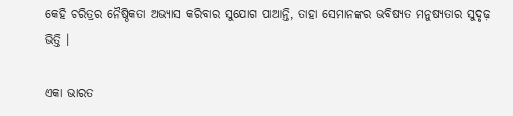କେହି ଚରିତ୍ରର ନୈଷ୍ଠିକତା ଅଭ୍ୟାସ କରିବାର ସୁଯୋଗ ପାଆନ୍ତି, ତାହା ସେମାନଙ୍କର ଭବିଷ୍ୟତ ମନୁଷ୍ୟତାର ସୁଦୃଢ଼ ଭିତ୍ତି ।

ଏକା ଭାରତ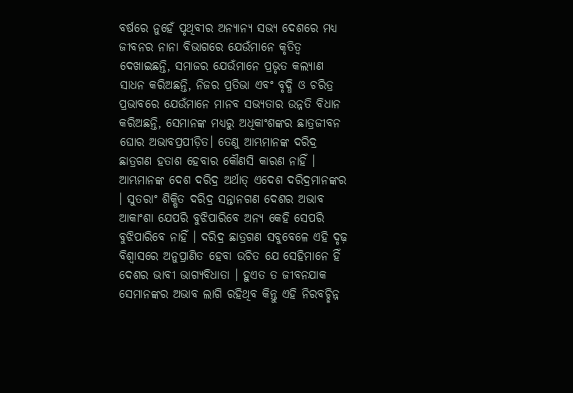ବର୍ଷରେ ନୁହେଁ ପୃଥିବୀର ଅନ୍ୟାନ୍ୟ ସଭ୍ୟ ଦେଶରେ ମଧ୍ୟ ଜୀବନର ନାନା ବିଭାଗରେ ଯେଉଁମାନେ କୃତିତ୍ୱ ଦେଖାଇଛନ୍ତି, ସମାଜର ଯେଉଁମାନେ ପ୍ରଭୃତ କଲ୍ୟାଣ ସାଧନ କରିଅଛନ୍ତି, ନିଜର ପ୍ରତିଭା ଏବଂ ବୃଦ୍ଧି ଓ ଚରିତ୍ର ପ୍ରଭାବରେ ଯେଉଁମାନେ ମାନବ ସଭ୍ୟତାର ଉନ୍ନତି ବିଧାନ କରିଅଛନ୍ତି, ସେମାନଙ୍କ ମଧ୍ୟରୁ ଅଧିକାଂଶଙ୍କର ଛାତ୍ରଜୀବନ ଘୋର ଅଭାବପ୍ରପୀଡ଼ିତ। ତେଣୁ ଆମ୍ଭମାନଙ୍କ ଦରିଦ୍ର ଛାତ୍ରଗଣ ହତାଶ ହେବାର କୌଣସି କାରଣ ନାହିଁ । ଆମ୍ଭମାନଙ୍କ ଦେଶ ଦରିଦ୍ର ଅର୍ଥାତ୍ ଏଦେଶ ଦରିଦ୍ରମାନଙ୍କର । ସୁତରାଂ ଶିକ୍ଷିତ ଦରିଦ୍ର ସନ୍ତାନଗଣ ଦେଶର ଅଭାବ ଆକାଂଶା ଯେପରି ବୁଝିପାରିବେ ଅନ୍ୟ କେହି ସେପରି ବୁଝିପାରିବେ ନାହିଁ । ଦରିଦ୍ର ଛାତ୍ରଗଣ ସବୁବେଳେ ଏହି ଦୃଢ଼ ବିଶ୍ୱାସରେ ଅନୁପ୍ରାଣିତ ହେବା ଉଚିତ ଯେ ସେହିମାନେ ହିଁ ଦେଶର ଭାବୀ ଭାଗ୍ୟବିଧାତା । ହୁଏତ ତ ଜୀବନଯାକ ସେମାନଙ୍କର ଅଭାବ ଲାଗି ରହିଥିବ କିନ୍ତୁ ଏହି ନିରବଚ୍ଛିନ୍ନ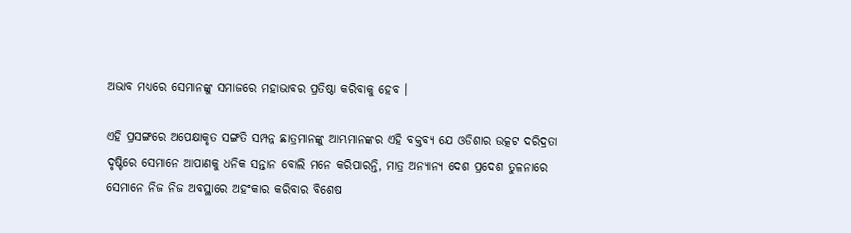ଅଭାବ ମଧ୍ୟରେ ସେମାନଙ୍କୁ ସମାଜରେ ମହାଭାବର ପ୍ରତିଷ୍ଠା କରିବାକୁ ହେବ ।

ଏହି ପ୍ରସଙ୍ଗରେ ଅପେକ୍ଷାକୃତ ସଙ୍ଗତି ସମ୍ପନ୍ନ ଛାତ୍ରମାନଙ୍କୁ ଆମ୍ଭମାନଙ୍କର ଏହି ବକ୍ତବ୍ୟ ଯେ ଓଡିଶାର ଉତ୍କଟ ଦରିଦ୍ରତା ଦୃଷ୍ଟିରେ ସେମାନେ ଆପାଣକୁ ଧନିକ ସନ୍ତାନ ବୋଲି ମନେ କରିପାରନ୍ତି, ମାତ୍ର ଅନ୍ୟାନ୍ୟ ଦେଶ ପ୍ରଦେଶ ତୁଳନାରେ ସେମାନେ ନିଜ ନିଜ ଅବସ୍ଥାରେ ଅହଂକାର କରିବାର ବିଶେଷ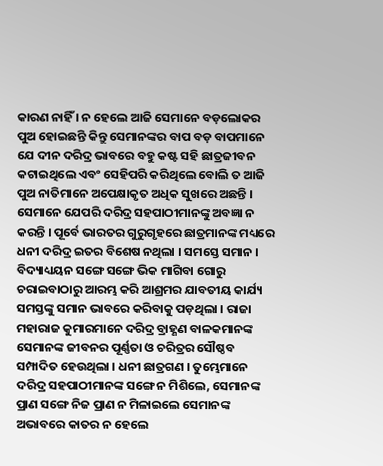କାରଣ ନାହିଁ । ନ ହେଲେ ଆଜି ସେମାନେ ବଡ଼ଲୋକର ପୁଅ ହୋଇଛନ୍ତି କିନ୍ତୁ ସେମାନଙ୍କର ବାପ ବଡ଼ ବାପମାନେ ଯେ ଦୀନ ଦରିଦ୍ର ଭାବରେ ବହୁ କଷ୍ଟ ସହି ଛାତ୍ରଜୀବନ କଟାଇଥିଲେ ଏବଂ ସେହିପରି କରିଥିଲେ ବୋଲି ତ ଆଜି ପୁଅ ନାତିମାନେ ଅପେକ୍ଷାକୃତ ଅଧିକ ସୁଖରେ ଅଛନ୍ତି । ସେମାନେ ଯେପରି ଦରିଦ୍ର ସହପାଠୀମାନଙ୍କୁ ଅବଜ୍ଞା ନ କରନ୍ତି । ପୂର୍ବେ ଭାରତର ଗୁରୁଗୃହରେ ଛାତ୍ରମାନଙ୍କ ମଧ୍ୟରେ ଧନୀ ଦରିଦ୍ର ଇତର ବିଶେଷ ନଥିଲା । ସମସ୍ତେ ସମାନ । ବିଦ୍ୟାଧ୍ୟୟନ ସଙ୍ଗେ ସଙ୍ଗେ ଭିକ ମାଗିବା ଗୋରୁ ଚରାଇବାଠାରୁ ଆରମ୍ଭ କରି ଆଶ୍ରମର ଯାବତୀୟ କାର୍ଯ୍ୟ ସମସ୍ତଙ୍କୁ ସମାନ ଭାବରେ କରିବାକୁ ପଡ଼ଥିଲା । ରାଜା ମହାରାଜ କୁମାରମାନେ ଦରିଦ୍ର ବ୍ରାହ୍ଣଣ ବାଳକମାନଙ୍କ ସେମାନଙ୍କ ଜୀବନର ପୂର୍ଣ୍ଣତା ଓ ଚରିତ୍ରର ସୌଷ୍ଠବ ସମ୍ପାଦିତ ହେଉଥିଲା । ଧନୀ ଛାତ୍ରଗଣ । ତୁମ୍ଭେମାନେ ଦରିଦ୍ର ସହପାଠୀମାନଙ୍କ ସଙ୍ଗେ ନ ମିଶିଲେ, ସେମାନଙ୍କ ପ୍ରାଣ ସଙ୍ଗେ ନିଜ ପ୍ରାଣ ନ ମିଳାଇଲେ ସେମାନଙ୍କ ଅଭାବରେ କାତର ନ ହେଲେ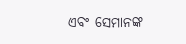ଏବଂ ସେମାନଙ୍କ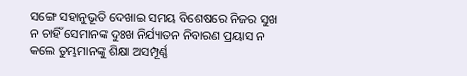ସଙ୍ଗେ ସହାନୁଭୂତି ଦେଖାଇ ସମୟ ବିଶେଷରେ ନିଜର ସୁଖ ନ ଚାହିଁ ସେମାନଙ୍କ ଦୁଃଖ ନିର୍ଯ୍ୟାତନ ନିବାରଣ ପ୍ରୟାସ ନ କଲେ ତୁମ୍ଭମାନଙ୍କୁ ଶିକ୍ଷା ଅସମ୍ପୂର୍ଣ୍ଣ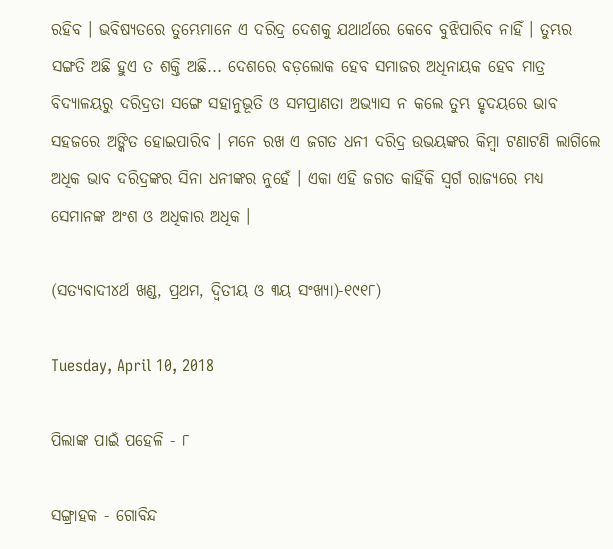ରହିବ । ଭବିଷ୍ୟତରେ ତୁମ୍ଭେମାନେ ଏ ଦରିଦ୍ର ଦେଶକୁ ଯଥାର୍ଥରେ କେବେ ବୁଝିପାରିବ ନାହିଁ । ତୁମ୍ଭର ସଙ୍ଗତି ଅଛି ହୁଏ ତ ଶକ୍ତି ଅଛି... ଦେଶରେ ବଡ଼ଲୋକ ହେବ ସମାଜର ଅଧିନାୟକ ହେବ ମାତ୍ର ବିଦ୍ୟାଳୟରୁ ଦରିଦ୍ରତା ସଙ୍ଗେ ସହାନୁଭୂତି ଓ ସମପ୍ରାଣତା ଅଭ୍ୟାସ ନ କଲେ ତୁମ୍ଭ ହୃଦୟରେ ଭାବ ସହଜରେ ଅଙ୍କିତ ହୋଇପାରିବ । ମନେ ରଖ ଏ ଜଗତ ଧନୀ ଦରିଦ୍ର ଉଭୟଙ୍କର କିମ୍ୱା ଟଣାଟଣି ଲାଗିଲେ ଅଧିକ ଭାବ ଦରିଦ୍ରଙ୍କର ସିନା ଧନୀଙ୍କର ନୁହେଁ । ଏକା ଏହି ଜଗତ କାହିଁକି ସ୍ୱର୍ଗ ରାଜ୍ୟରେ ମଧ୍ୟ ସେମାନଙ୍କ ଅଂଶ ଓ ଅଧିକାର ଅଧିକ ।

(ସତ୍ୟବାଦୀ୪ର୍ଥ ଖଣ୍ଡ, ପ୍ରଥମ, ଦ୍ୱିତୀୟ ଓ ୩ୟ ସଂଖ୍ୟା)-୧୯୧୮)

Tuesday, April 10, 2018

ପିଲାଙ୍କ ପାଇଁ ପହେଳି - ୮

ସଙ୍ଗ୍ରାହକ - ଗୋବିନ୍ଦ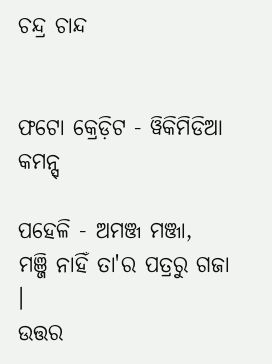ଚନ୍ଦ୍ର ଚାନ୍ଦ


ଫଟୋ କ୍ରେଡ଼ିଟ - ୱିକିମିଡିଆ କମନ୍ସ୍

ପହେଳି - ଅମଞ୍ଜ ମଞ୍ଜା,
ମଞ୍ଜି ନାହିଁ ତା'ର ପତ୍ରରୁ ଗଜା ।
ଉତ୍ତର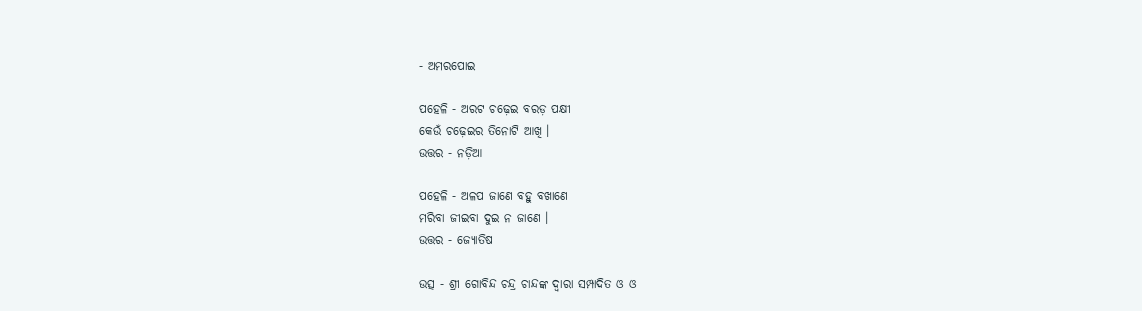- ଅମରପୋଇ

ପହେଳି - ଅରଟ ଚଢ଼େଇ ବରଡ଼ ପକ୍ଷୀ
କେଉଁ ଚଢ଼େଇର ତିନୋଟି ଆଖି ।
ଉତ୍ତର - ନଡ଼ିଆ

ପହେଳି - ଅଳପ ଜାଣେ ବହୁ ବଖାଣେ
ମରିବା ଜୀଇବା ଦୁଇ ନ ଜାଣେ ।
ଉତ୍ତର - ଜ୍ୟୋତିଷ

ଉତ୍ସ - ଶ୍ରୀ ଗୋବିନ୍ଦ ଚନ୍ଦ୍ର ଚାନ୍ଦଙ୍କ ଦ୍ୱାରା ସମ୍ପାଦିତ ଓ ଓ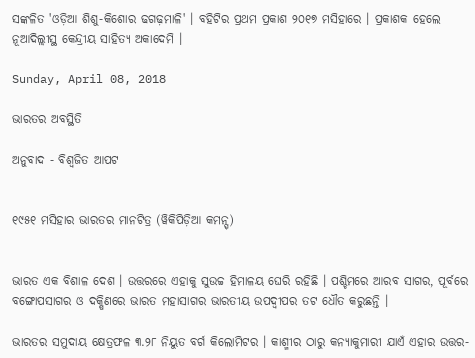ସଙ୍କଳିତ 'ଓଡ଼ିଆ ଶିଶୁ-କିଶୋର ଢଗଢ଼ମାଳି' । ବହିଟିର ପ୍ରଥମ ପ୍ରକାଶ ୨୦୧୭ ମସିହାରେ । ପ୍ରକାଶକ ହେଲେ ନୂଆଦିଲ୍ଲୀସ୍ଥ କେନ୍ଦ୍ରୀୟ ସାହିତ୍ୟ ଅକାଦେମି ।

Sunday, April 08, 2018

ଭାରତର ଅବସ୍ଥିତି

ଅନୁବାଦ - ବିଶ୍ୱଜିତ ଆପଟ


୧୯୫୧ ମସିହାର ଭାରତର ମାନଟିତ୍ର (ୱିକିପିଡ଼ିଆ କମନ୍ସ୍)


ଭାରତ ଏକ ବିଶାଳ ଦେଶ । ଉତ୍ତରରେ ଏହାକୁ ସୁଉଚ୍ଚ ହିମାଳୟ ଘେରି ରହିଛି । ପଶ୍ଚିମରେ ଆରବ ସାଗର, ପୂର୍ବରେ ବଙ୍ଗୋପସାଗର ଓ ଦକ୍ଷିଣରେ ଭାରତ ମହାସାଗର ଭାରତୀୟ ଉପଦ୍ୱୀପର ତଟ ଧୌତ କରୁଛନ୍ତି ।

ଭାରତର ସମୁଦାୟ କ୍ଷେତ୍ରଫଳ ୩.୨୮ ନିୟୁତ ବର୍ଗ କିଲୋମିଟର । କାଶ୍ମୀର ଠାରୁ କନ୍ୟାକୁମାରୀ ଯାଏଁ ଏହାର ଉତ୍ତର-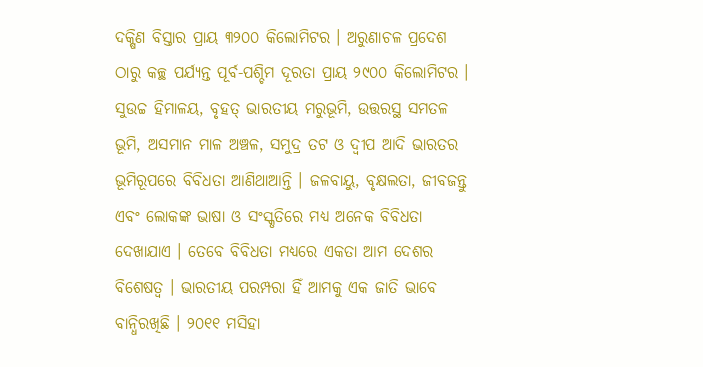ଦକ୍ଷିଣ ବିସ୍ତାର ପ୍ରାୟ ୩୨୦୦ କିଲୋମିଟର । ଅରୁଣାଚଳ ପ୍ରଦେଶ ଠାରୁ କଚ୍ଛ ପର୍ଯ୍ୟନ୍ତ ପୂର୍ବ-ପଶ୍ଚିମ ଦୂରତା ପ୍ରାୟ ୨୯୦୦ କିଲୋମିଟର । ସୁଉଚ୍ଚ ହିମାଳୟ, ବୃହତ୍ ଭାରତୀୟ ମରୁଭୂମି, ଉତ୍ତରସ୍ଥ ସମତଳ ଭୂମି, ଅସମାନ ମାଳ ଅଞ୍ଚଳ, ସମୁଦ୍ର ତଟ ଓ ଦ୍ୱୀପ ଆଦି ଭାରତର ଭୂମିରୂପରେ ବିବିଧତା ଆଣିଥାଆନ୍ତି । ଜଳବାୟୁ, ବୃକ୍ଷଲତା, ଜୀବଜନ୍ତୁ ଏବଂ ଲୋକଙ୍କ ଭାଷା ଓ ସଂସ୍କୃତିରେ ମଧ୍ୟ ଅନେକ ବିବିଧତା ଦେଖାଯାଏ । ତେବେ ବିବିଧତା ମଧ୍ୟରେ ଏକତା ଆମ ଦେଶର ବିଶେଷତ୍ୱ । ଭାରତୀୟ ପରମ୍ପରା ହିଁ ଆମକୁ ଏକ ଜାତି ଭାବେ ବାନ୍ଧିରଖିଛି । ୨୦୧୧ ମସିହା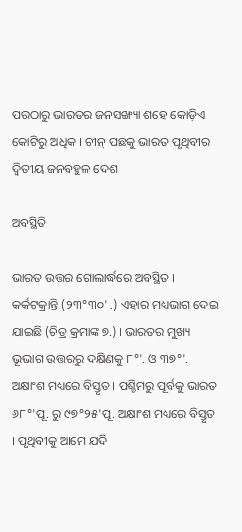ପରଠାରୁ ଭାରତର ଜନସଙ୍ଖ୍ୟା ଶହେ କୋଡ଼ିଏ କୋଟିରୁ ଅଧିକ । ଚୀନ୍ ପଛକୁ ଭାରତ ପୃଥିବୀର ଦ୍ୱିତୀୟ ଜନବହୁଳ ଦେଶ

ଅବସ୍ଥିତି

ଭାରତ ଉତ୍ତର ଗୋଲାର୍ଦ୍ଧରେ ଅବସ୍ଥିତ । କର୍କଟକ୍ରାନ୍ତି (୨୩°୩୦' .) ଏହାର ମଧ୍ୟଭାଗ ଦେଇ ଯାଇଛି (ଚିତ୍ର କ୍ରମାଙ୍କ ୭.) । ଭାରତର ମୁଖ୍ୟ ଭୂଭାଗ ଉତ୍ତରରୁ ଦକ୍ଷିଣକୁ ୮°'. ଓ ୩୭°'. ଅକ୍ଷାଂଶ ମଧ୍ୟରେ ବିସ୍ତୃତ । ପଶ୍ଚିମରୁ ପୂର୍ବକୁ ଭାରତ ୬୮°'ପୂ. ରୁ ୯୭°୨୫'ପୂ. ଅକ୍ଷାଂଶ ମଧ୍ୟରେ ବିସ୍ତୃତ । ପୃଥିବୀକୁ ଆମେ ଯଦି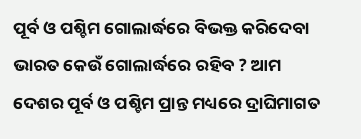ପୂର୍ବ ଓ ପଶ୍ଚିମ ଗୋଲାର୍ଦ୍ଧରେ ବିଭକ୍ତ କରିଦେବା ଭାରତ କେଉଁ ଗୋଲାର୍ଦ୍ଧରେ ରହିବ ? ଆମ ଦେଶର ପୂର୍ବ ଓ ପଶ୍ଚିମ ପ୍ରାନ୍ତ ମଧ୍ୟରେ ଦ୍ରାଘିମାଗତ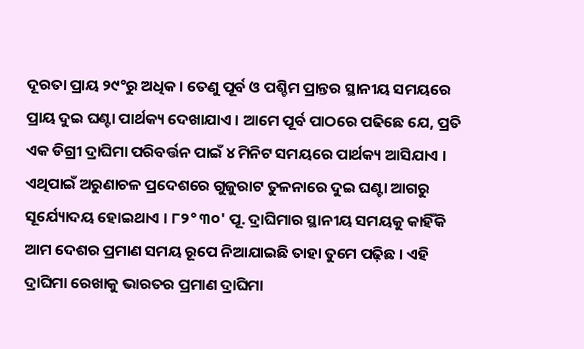ଦୂରତା ପ୍ରାୟ ୨୯°ରୁ ଅଧିକ । ତେଣୁ ପୂର୍ବ ଓ ପଶ୍ଚିମ ପ୍ରାନ୍ତର ସ୍ଥାନୀୟ ସମୟରେ ପ୍ରାୟ ଦୁଇ ଘଣ୍ଟା ପାର୍ଥକ୍ୟ ଦେଖାଯାଏ । ଆମେ ପୂର୍ବ ପାଠରେ ପଢିଛେ ଯେ, ପ୍ରତି ଏକ ଡିଗ୍ରୀ ଦ୍ରାଘିମା ପରିବର୍ତ୍ତନ ପାଇଁ ୪ ମିନିଟ ସମୟରେ ପାର୍ଥକ୍ୟ ଆସିଯାଏ । ଏଥିପାଇଁ ଅରୁଣାଚଳ ପ୍ରଦେଶରେ ଗୁଜୁରାଟ ତୁଳନାରେ ଦୁଇ ଘଣ୍ଟା ଆଗରୁ ସୂର୍ଯ୍ୟୋଦୟ ହୋଇଥାଏ । ୮୨° ୩୦' ପୂ. ଦ୍ରାଘିମାର ସ୍ଥାନୀୟ ସମୟକୁ କାହିଁକି ଆମ ଦେଶର ପ୍ରମାଣ ସମୟ ରୂପେ ନିଆଯାଇଛି ତାହା ତୁମେ ପଢ଼ିଛ । ଏହି ଦ୍ରାଘିମା ରେଖାକୁ ଭାରତର ପ୍ରମାଣ ଦ୍ରାଘିମା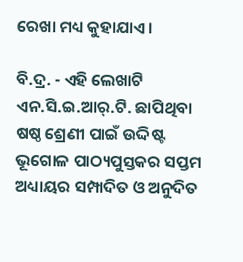ରେଖା ମଧ୍ୟ କୁହାଯାଏ ।

ବି.ଦ୍ର. - ଏହି ଲେଖାଟି ଏନ.ସି.ଇ.ଆର୍.ଟି. ଛାପିଥିବା ଷଷ୍ଠ ଶ୍ରେଣୀ ପାଇଁ ଉଦ୍ଦିଷ୍ଟ ଭୂଗୋଳ ପାଠ୍ୟପୁସ୍ତକର ସପ୍ତମ ଅଧ୍ୟାୟର ସମ୍ପାଦିତ ଓ ଅନୁଦିତ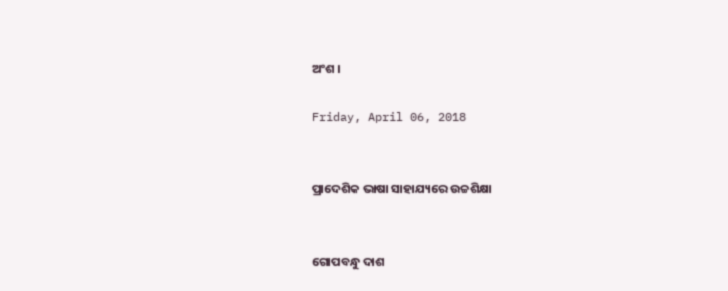ଅଂଶ ।

Friday, April 06, 2018


ପ୍ରାଦେଶିକ ଭାଷା ସାହାଯ୍ୟରେ ଉଚ୍ଚଶିକ୍ଷା


ଗୋପବନ୍ଧୁ ଦାଶ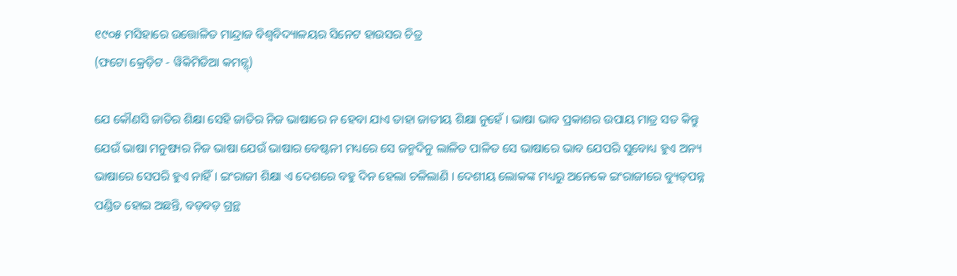୧୯୦୫ ମସିହାରେ ଉତ୍ତୋଳିତ ମାନ୍ଦ୍ରାଜ ବିଶ୍ୱବିଦ୍ୟାଳୟର ସିନେଟ ହାଉସର ଚିତ୍ର
(ଫଟୋ କ୍ରେଡ଼ିଟ - ୱିକିମିଡିଆ କମନ୍ସ୍)

ଯେ କୌଣସି ଜାତିର ଶିକ୍ଷା ସେହି ଜାତିର ନିଜ ଭାଷାରେ ନ ହେବା ଯାଏ ତାହା ଜାତୀୟ ଶିକ୍ଷା ନୁହେଁ । ଭାଷା ଭାବ ପ୍ରକାଶର ଉପାୟ ମାତ୍ର ସତ କିନ୍ତୁ ଯେଉଁ ଭାଷା ମନୁଷ୍ୟର ନିଜ ଭାଷା ଯେଉଁ ଭାଷାର ବେଷ୍ଟନୀ ମଧ୍ୟରେ ସେ ଜନ୍ମଦିନୁ ଲାଳିତ ପାଳିତ ସେ ଭାଷାରେ ଭାବ ଯେପରି ସୁବୋଧ୍ୟ ହୁଏ ଅନ୍ୟ ଭାଷାରେ ସେପରି ହୁଏ ନାହିଁ । ଇଂରାଜୀ ଶିକ୍ଷା ଏ ଦେଶରେ ବହୁ ଦିନ ହେଲା ଚଳିଲାଣି । ଦେଶୀୟ ଲୋକଙ୍କ ମଧ୍ୟରୁ ଅନେକେ ଇଂରାଜୀରେ ବ୍ୟୁତ୍‌ପନ୍ନ ପଣ୍ଡିତ ହୋଇ ଅଛନ୍ତି, ବଡ଼ବଡ଼ ଗ୍ରନ୍ଥ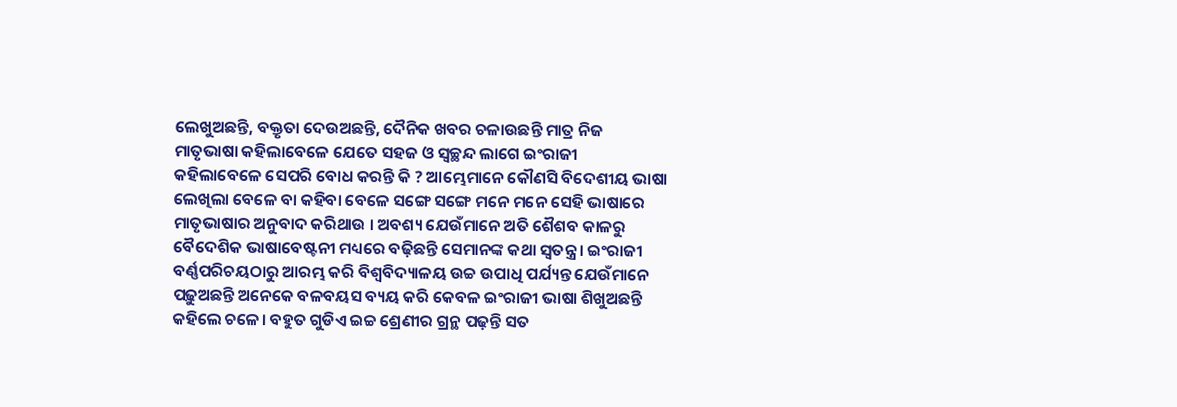ଲେଖୁଅଛନ୍ତି, ବକ୍ତୃତା ଦେଉଅଛନ୍ତି, ଦୈନିକ ଖବର ଚଳାଉଛନ୍ତି ମାତ୍ର ନିଜ ମାତୃଭାଷା କହିଲାବେଳେ ଯେତେ ସହଜ ଓ ସ୍ୱଚ୍ଛନ୍ଦ ଲାଗେ ଇଂରାଜୀ କହିଲାବେଳେ ସେପରି ବୋଧ କରନ୍ତି କି ? ଆମ୍ଭେମାନେ କୌଣସି ବିଦେଶୀୟ ଭାଷା ଲେଖିଲା ବେଳେ ବା କହିବା ବେଳେ ସଙ୍ଗେ ସଙ୍ଗେ ମନେ ମନେ ସେହି ଭାଷାରେ ମାତୃଭାଷାର ଅନୁବାଦ କରିଥାଉ । ଅବଶ୍ୟ ଯେଉଁମାନେ ଅତି ଶୈଶବ କାଳରୁ ବୈଦେଶିକ ଭାଷାବେଷ୍ଟନୀ ମଧ୍ୟରେ ବଢ଼ିଛନ୍ତି ସେମାନଙ୍କ କଥା ସ୍ୱତନ୍ତ୍ର । ଇଂରାଜୀ ବର୍ଣ୍ଣପରିଚୟଠାରୁ ଆରମ୍ଭ କରି ବିଶ୍ୱବିଦ୍ୟାଳୟ ଉଚ୍ଚ ଉପାଧି ପର୍ଯ୍ୟନ୍ତ ଯେଉଁମାନେ ପଢ଼ୁଅଛନ୍ତି ଅନେକେ ବଳବୟସ ବ୍ୟୟ କରି କେବଳ ଇଂରାଜୀ ଭାଷା ଶିଖୁଅଛନ୍ତି କହିଲେ ଚଳେ। ବହୁତ ଗୁଡିଏ ଇଚ୍ଚ ଶ୍ରେଣୀର ଗ୍ରନ୍ଥ ପଢ଼ନ୍ତି ସତ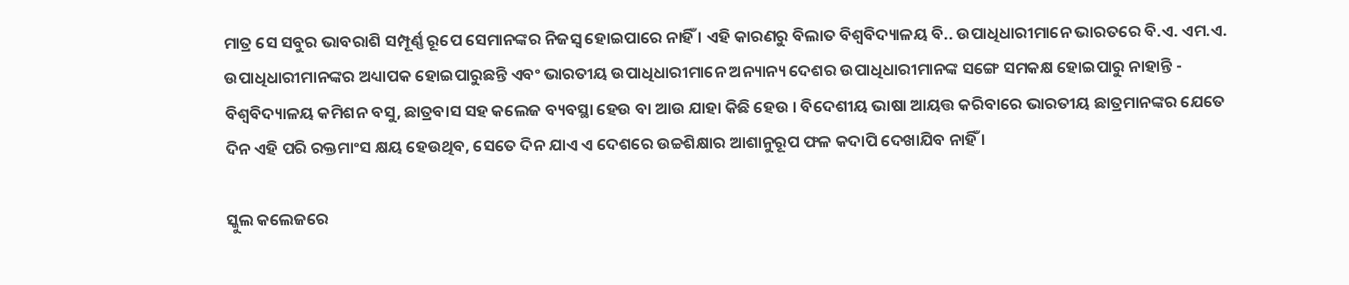ମାତ୍ର ସେ ସବୁର ଭାବରାଶି ସମ୍ପୂର୍ଣ୍ଣ ରୂପେ ସେମାନଙ୍କର ନିଜସ୍ୱ ହୋଇପାରେ ନାହିଁ । ଏହି କାରଣରୁ ବିଲାତ ବିଶ୍ୱବିଦ୍ୟାଳୟ ବି.. ଉପାଧିଧାରୀମାନେ ଭାରତରେ ବି.ଏ. ଏମ.ଏ. ଉପାଧିଧାରୀମାନଙ୍କର ଅଧ୍ୟାପକ ହୋଇପାରୁଛନ୍ତି ଏବଂ ଭାରତୀୟ ଉପାଧିଧାରୀମାନେ ଅନ୍ୟାନ୍ୟ ଦେଶର ଉପାଧିଧାରୀମାନଙ୍କ ସଙ୍ଗେ ସମକକ୍ଷ ହୋଇପାରୁ ନାହାନ୍ତି - ବିଶ୍ୱବିଦ୍ୟାଳୟ କମିଶନ ବସୁ, ଛାତ୍ରବାସ ସହ କଲେଜ ବ୍ୟବସ୍ଥା ହେଉ ବା ଆଉ ଯାହା କିଛି ହେଉ । ବିଦେଶୀୟ ଭାଷା ଆୟତ୍ତ କରିବାରେ ଭାରତୀୟ ଛାତ୍ରମାନଙ୍କର ଯେତେ ଦିନ ଏହି ପରି ରକ୍ତମାଂସ କ୍ଷୟ ହେଉଥିବ, ସେତେ ଦିନ ଯାଏ ଏ ଦେଶରେ ଉଚ୍ଚଶିକ୍ଷାର ଆଶାନୁରୂପ ଫଳ କଦାପି ଦେଖାଯିବ ନାହିଁ ।

ସ୍କୁଲ କଲେଜରେ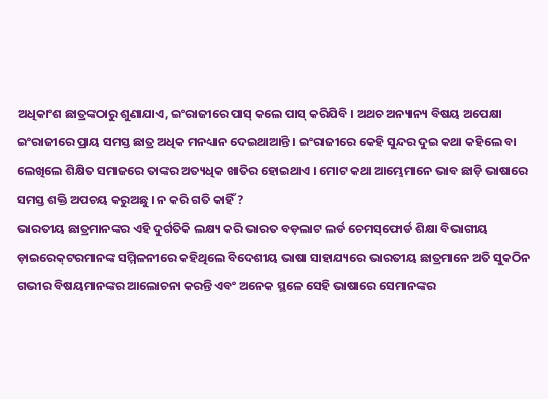ଅଧିକାଂଶ ଛାତ୍ରଙ୍କଠାରୁ ଶୁଣାଯାଏ, ଇଂରାଜୀରେ ପାସ୍ କଲେ ପାସ୍ କରିଯିବି । ଅଥଚ ଅନ୍ୟାନ୍ୟ ବିଷୟ ଅପେକ୍ଷା ଇଂରାଜୀରେ ପ୍ରାୟ ସମସ୍ତ ଛାତ୍ର ଅଧିକ ମନଧ୍ୟାନ ଦେଇଥାଆନ୍ତି । ଇଂରାଜୀରେ କେହି ସୁନ୍ଦର ଦୁଇ କଥା କହିଲେ ବା ଲେଖିଲେ ଶିକ୍ଷିତ ସମାଜରେ ତାଙ୍କର ଅତ୍ୟଧିକ ଖାତିର ହୋଇଥାଏ । ମୋଟ କଥା ଆମ୍ଭେମାନେ ଭାବ ଛାଡ଼ି ଭାଷାରେ ସମସ୍ତ ଶକ୍ତି ଅପଚୟ କରୁଅଛୁ । ନ କରି ଗତି କାହିଁ ?
ଭାରତୀୟ ଛାତ୍ରମାନଙ୍କର ଏହି ଦୁର୍ଗତିକି ଲକ୍ଷ୍ୟ କରି ଭାରତ ବଡ଼ଲାଟ ଲର୍ଡ ଚେମସ୍‌ଫୋର୍ଡ ଶିକ୍ଷା ବିଭାଗୀୟ ଡ଼ାଇରେକ୍‌ଟରମାନଙ୍କ ସମ୍ମିଳନୀରେ କହିଥିଲେ ବିଦେଶୀୟ ଭାଷା ସାହାଯ୍ୟରେ ଭାରତୀୟ ଛାତ୍ରମାନେ ଅତି ସୁକଠିନ ଗଭୀର ବିଷୟମାନଙ୍କର ଆଲୋଚନା କରନ୍ତି ଏବଂ ଅନେକ ସ୍ଥଳେ ସେହି ଭାଷାରେ ସେମାନଙ୍କର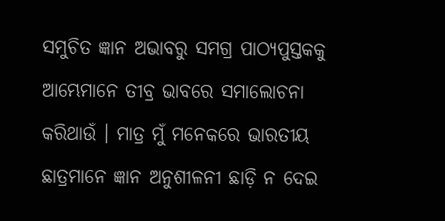ସମୁଚିତ ଜ୍ଞାନ ଅଭାବରୁ ସମଗ୍ର ପାଠ୍ୟପୁସ୍ତକକୁ ଆମ୍ଭେମାନେ ତୀବ୍ର ଭାବରେ ସମାଲୋଚନା କରିଥାଉଁ । ମାତ୍ର ମୁଁ ମନେକରେ ଭାରତୀୟ ଛାତ୍ରମାନେ ଜ୍ଞାନ ଅନୁଶୀଳନୀ ଛାଡ଼ି ନ ଦେଇ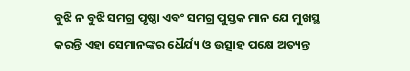ବୁଝି ନ ବୁଝି ସମଗ୍ର ପୃଷ୍ଠା ଏବଂ ସମଗ୍ର ପୁସ୍ତକ ମାନ ଯେ ମୁଖସ୍ଥ କରନ୍ତି ଏହା ସେମାନଙ୍କର ଧୈର୍ଯ୍ୟ ଓ ଉତ୍ସାହ ପକ୍ଷେ ଅତ୍ୟନ୍ତ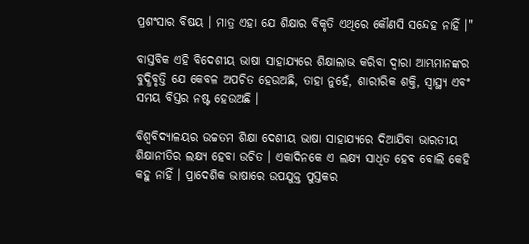ପ୍ରଶଂସାର ବିଷୟ । ମାତ୍ର ଏହା ଯେ ଶିକ୍ଷାର ବିକୃତି ଏଥିରେ କୌଣସି ସନ୍ଦେହ ନାହିଁ ।"

ବାସ୍ତବିକ ଏହି ବିଦେଶୀୟ ଭାଷା ସାହାଯ୍ୟରେ ଶିକ୍ଷାଲାଭ କରିବା ଦ୍ୱାରା ଆମ୍ଭମାନଙ୍କର ବୁଦ୍ଧିବୃତ୍ତି ଯେ କେବଳ ଅପଚିତ ହେଉଅଛି, ତାହା ନୁହେଁ, ଶାରୀରିକ ଶକ୍ତି, ସ୍ୱାସ୍ଥ୍ୟ ଏବଂ ସମୟ ବିସ୍ତର ନଷ୍ଟ ହେଉଅଛି ।

ବିଶ୍ୱବିଦ୍ୟାଳୟର ଉଚ୍ଚତମ ଶିକ୍ଷା ଦେଶୀୟ ଭାଷା ସାହାଯ୍ୟରେ ଦିଆଯିବା ଭାରତୀୟ ଶିକ୍ଷାନୀତିର ଲକ୍ଷ୍ୟ ହେବା ଉଚିତ । ଏକାଦିନକେ ଏ ଲକ୍ଷ୍ୟ ସାଧିତ ହେବ ବୋଲି କେହି କହୁ ନାହିଁ । ପ୍ରାଦେଶିକ ଭାଷାରେ ଉପଯୁକ୍ତ ପୁସ୍ତକର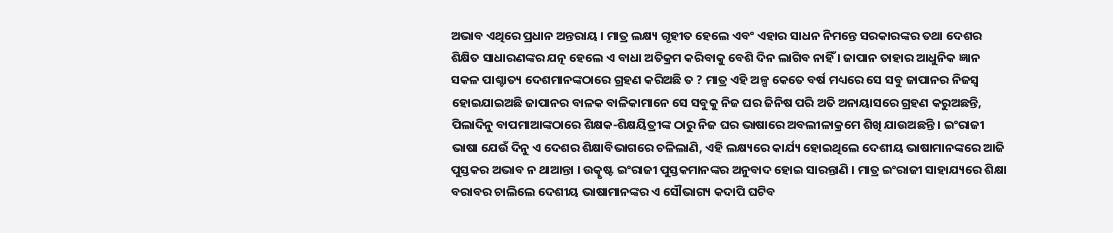ଅଭାବ ଏଥିରେ ପ୍ରଧାନ ଅନ୍ତରାୟ । ମାତ୍ର ଲକ୍ଷ୍ୟ ଗୃହୀତ ହେଲେ ଏବଂ ଏହାର ସାଧନ ନିମନ୍ତେ ସରକାରଙ୍କର ତଥା ଦେଶର ଶିକ୍ଷିତ ସାଧାରଣଙ୍କର ଯତ୍ନ ହେଲେ ଏ ବାଧା ଅତିକ୍ରମ କରିବାକୁ ବେଶି ଦିନ ଲାଗିବ ନାହିଁ । ଜାପାନ ତାହାର ଆଧୁନିକ ଜ୍ଞାନ ସକଳ ପାଶ୍ଚାତ୍ୟ ଦେଶମାନଙ୍କଠାରେ ଗ୍ରହଣ କରିଅଛି ତ ? ମାତ୍ର ଏହି ଅଳ୍ପ କେତେ ବର୍ଷ ମଧ୍ୟରେ ସେ ସବୁ ଜାପାନର ନିଜସ୍ୱ ହୋଇଯାଇଅଛି ଜାପାନର ବାଳକ ବାଳିକାମାନେ ସେ ସବୁକୁ ନିଜ ଘର ଜିନିଷ ପରି ଅତି ଅନାୟାସରେ ଗ୍ରହଣ କରୁଅଛନ୍ତି, ପିଲାଦିନୁ ବାପମାଆଙ୍କଠାରେ ଶିକ୍ଷକ-ଶିକ୍ଷୟିତ୍ରୀଙ୍କ ଠାରୁ ନିଜ ଘର ଭାଷାରେ ଅବଲୀଳାକ୍ରମେ ଶିଖି ଯାଉଅଛନ୍ତି । ଇଂରାଜୀ ଭାଷା ଯେଉଁ ଦିନୁ ଏ ଦେଶର ଶିକ୍ଷାବିଭାଗରେ ଚଳିଲାଣି, ଏହି ଲକ୍ଷ୍ୟରେ କାର୍ଯ୍ୟ ହୋଇଥିଲେ ଦେଶୀୟ ଭାଷାମାନଙ୍କରେ ଆଜି ପୁସ୍ତକର ଅଭାବ ନ ଥାଆନ୍ତା । ଉତ୍କୃଷ୍ଟ ଇଂରାଜୀ ପୁସ୍ତକମାନଙ୍କର ଅନୁବାଦ ହୋଇ ସାରନ୍ତାଣି । ମାତ୍ର ଇଂରାଜୀ ସାହାଯ୍ୟରେ ଶିକ୍ଷା ବରାବର ଚାଲିଲେ ଦେଶୀୟ ଭାଷାମାନଙ୍କର ଏ ସୌଭାଗ୍ୟ କଦାପି ଘଟିବ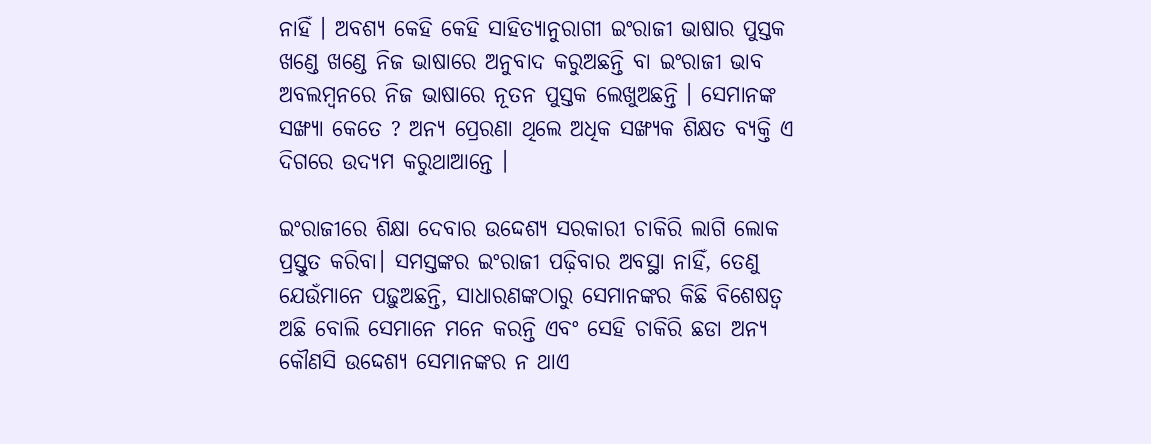ନାହିଁ । ଅବଶ୍ୟ କେହି କେହି ସାହିତ୍ୟାନୁରାଗୀ ଇଂରାଜୀ ଭାଷାର ପୁସ୍ତକ ଖଣ୍ଡେ ଖଣ୍ଡେ ନିଜ ଭାଷାରେ ଅନୁବାଦ କରୁଅଛନ୍ତି ବା ଇଂରାଜୀ ଭାବ ଅବଲମ୍ୱନରେ ନିଜ ଭାଷାରେ ନୂତନ ପୁସ୍ତକ ଲେଖୁଅଛନ୍ତି । ସେମାନଙ୍କ ସଙ୍ଖ୍ୟା କେତେ ? ଅନ୍ୟ ପ୍ରେରଣା ଥିଲେ ଅଧିକ ସଙ୍ଖ୍ୟକ ଶିକ୍ଷତ ବ୍ୟକ୍ତି ଏ ଦିଗରେ ଉଦ୍ୟମ କରୁଥାଆନ୍ତେ ।

ଇଂରାଜୀରେ ଶିକ୍ଷା ଦେବାର ଉଦ୍ଦେଶ୍ୟ ସରକାରୀ ଚାକିରି ଲାଗି ଲୋକ ପ୍ରସ୍ତୁତ କରିବା। ସମସ୍ତଙ୍କର ଇଂରାଜୀ ପଢ଼ିବାର ଅବସ୍ଥା ନାହିଁ, ତେଣୁ ଯେଉଁମାନେ ପଢ଼ୁଅଛନ୍ତି, ସାଧାରଣଙ୍କଠାରୁ ସେମାନଙ୍କର କିଛି ବିଶେଷତ୍ୱ ଅଛି ବୋଲି ସେମାନେ ମନେ କରନ୍ତି ଏବଂ ସେହି ଚାକିରି ଛଡା ଅନ୍ୟ କୌଣସି ଉଦ୍ଦେଶ୍ୟ ସେମାନଙ୍କର ନ ଥାଏ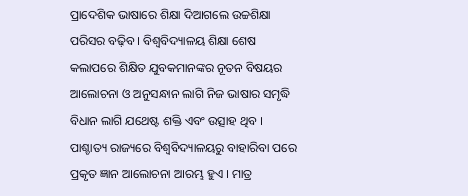ପ୍ରାଦେଶିକ ଭାଷାରେ ଶିକ୍ଷା ଦିଆଗଲେ ଉଚ୍ଚଶିକ୍ଷା ପରିସର ବଢ଼ିବ । ବିଶ୍ୱବିଦ୍ୟାଳୟ ଶିକ୍ଷା ଶେଷ କଲାପରେ ଶିକ୍ଷିତ ଯୁବକମାନଙ୍କର ନୂତନ ବିଷୟର ଆଲୋଚନା ଓ ଅନୁସନ୍ଧାନ ଲାଗି ନିଜ ଭାଷାର ସମୃଦ୍ଧି ବିଧାନ ଲାଗି ଯଥେଷ୍ଟ ଶକ୍ତି ଏବଂ ଉତ୍ସାହ ଥିବ । ପାଶ୍ଚାତ୍ୟ ରାଜ୍ୟରେ ବିଶ୍ୱବିଦ୍ୟାଳୟରୁ ବାହାରିବା ପରେ ପ୍ରକୃତ ଜ୍ଞାନ ଆଲୋଚନା ଆରମ୍ଭ ହୁଏ । ମାତ୍ର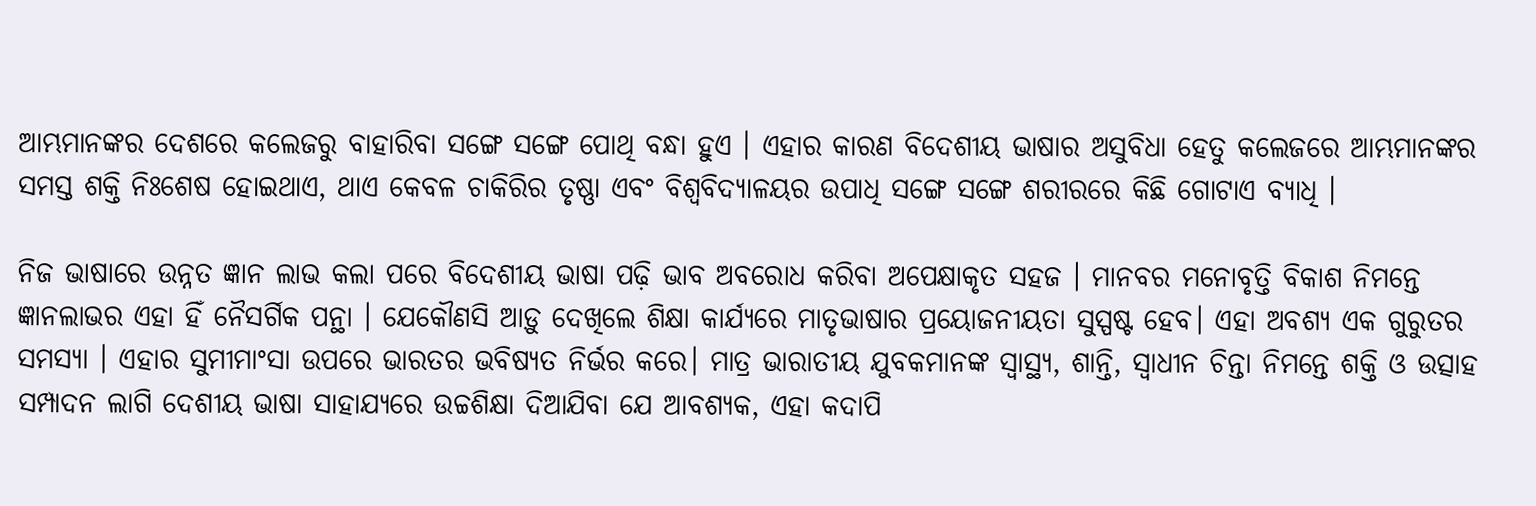ଆମ୍ଭମାନଙ୍କର ଦେଶରେ କଲେଜରୁ ବାହାରିବା ସଙ୍ଗେ ସଙ୍ଗେ ପୋଥି ବନ୍ଧା ହୁଏ । ଏହାର କାରଣ ବିଦେଶୀୟ ଭାଷାର ଅସୁବିଧା ହେତୁ କଲେଜରେ ଆମ୍ଭମାନଙ୍କର ସମସ୍ତ ଶକ୍ତି ନିଃଶେଷ ହୋଇଥାଏ, ଥାଏ କେବଳ ଚାକିରିର ତୃଷ୍ଣା ଏବଂ ବିଶ୍ୱବିଦ୍ୟାଳୟର ଉପାଧି ସଙ୍ଗେ ସଙ୍ଗେ ଶରୀରରେ କିଛି ଗୋଟାଏ ବ୍ୟାଧି ।

ନିଜ ଭାଷାରେ ଉନ୍ନତ ଜ୍ଞାନ ଲାଭ କଲା ପରେ ବିଦେଶୀୟ ଭାଷା ପଢ଼ି ଭାବ ଅବରୋଧ କରିବା ଅପେକ୍ଷାକୃତ ସହଜ । ମାନବର ମନୋବୃତ୍ତି ବିକାଶ ନିମନ୍ତେ ଜ୍ଞାନଲାଭର ଏହା ହିଁ ନୈସର୍ଗିକ ପନ୍ଥା । ଯେକୌଣସି ଆଡ଼ୁ ଦେଖିଲେ ଶିକ୍ଷା କାର୍ଯ୍ୟରେ ମାତୃଭାଷାର ପ୍ରୟୋଜନୀୟତା ସୁସ୍ପଷ୍ଟ ହେବ। ଏହା ଅବଶ୍ୟ ଏକ ଗୁରୁତର ସମସ୍ୟା । ଏହାର ସୁମୀମାଂସା ଉପରେ ଭାରତର ଭବିଷ୍ୟତ ନିର୍ଭର କରେ। ମାତ୍ର ଭାରାତୀୟ ଯୁବକମାନଙ୍କ ସ୍ୱାସ୍ଥ୍ୟ, ଶାନ୍ତି, ସ୍ୱାଧୀନ ଚିନ୍ତା ନିମନ୍ତେ ଶକ୍ତି ଓ ଉତ୍ସାହ ସମ୍ପାଦନ ଲାଗି ଦେଶୀୟ ଭାଷା ସାହାଯ୍ୟରେ ଉଚ୍ଚଶିକ୍ଷା ଦିଆଯିବା ଯେ ଆବଶ୍ୟକ, ଏହା କଦାପି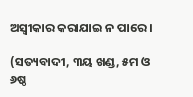ଅସ୍ୱୀକାର କରାଯାଇ ନ ପାରେ ।

(ସତ୍ୟବାଦୀ, ୩ୟ ଖଣ୍ଡ, ୫ମ ଓ ୬ଷ୍ଠ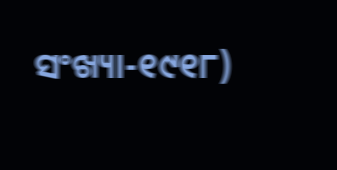ସଂଖ୍ୟା-୧୯୧୮)